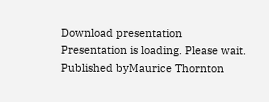Download presentation
Presentation is loading. Please wait.
Published byMaurice Thornton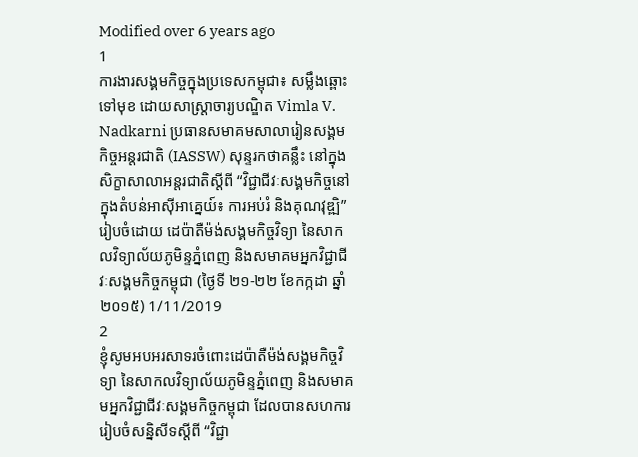Modified over 6 years ago
1
ការងារសង្គមកិច្ចក្នុងប្រទេសកម្ពុជា៖ សម្លឹងឆ្ពោះទៅមុខ ដោយសាស្ត្រាចារ្យបណ្ឌិត Vimla V. Nadkarni ប្រធានសមាគមសាលារៀនសង្គមកិច្ចអន្តរជាតិ (IASSW) សុន្ទរកថាគន្លឹះ នៅក្នុងសិក្ខាសាលាអន្តរជាតិស្ដីពី “វិជ្ជាជីវៈសង្គមកិច្ចនៅក្នុងតំបន់អាស៊ីអាគ្នេយ៍៖ ការអប់រំ និងគុណវុឌ្ឍិ” រៀបចំដោយ ដេប៉ាតឺម៉ង់សង្គមកិច្ចវិទ្យា នៃសាកលវិទ្យាល័យភូមិន្ទភ្នំពេញ និងសមាគមអ្នកវិជ្ជាជីវៈសង្គមកិច្ចកម្ពុជា (ថ្ងៃទី ២១-២២ ខែកក្កដា ឆ្នាំ ២០១៥) 1/11/2019
2
ខ្ញុំសូមអបអរសាទរចំពោះដេប៉ាតឺម៉ង់សង្គមកិច្ចវិទ្យា នៃសាកលវិទ្យាល័យភូមិន្ទភ្នំពេញ និងសមាគមអ្នកវិជ្ជាជីវៈសង្គមកិច្ចកម្ពុជា ដែលបានសហការរៀបចំសន្និសីទស្ដីពី “វិជ្ជា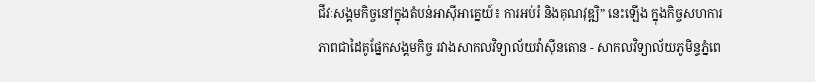ជីវៈសង្គមកិច្ចនៅក្នុងតំបន់អាស៊ីអាគ្នេយ៍៖ ការអប់រំ និងគុណវុឌ្ឍិ” នេះឡើង ក្នុងកិច្ចសហការភាពជាដៃគូផ្នែកសង្គមកិច្ច រវាងសាកលវិទ្យាល័យវ៉ាស៊ីនតោន - សាកលវិទ្យាល័យភូមិន្ទភ្នំពេ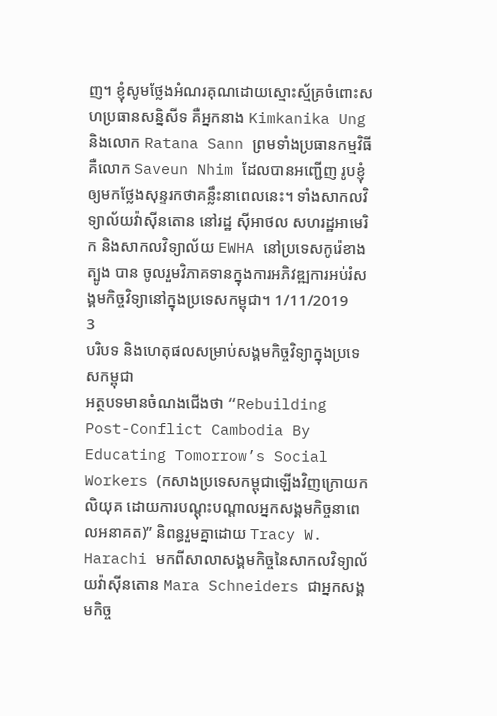ញ។ ខ្ញុំសូមថ្លែងអំណរគុណដោយស្មោះស្ម័គ្រចំពោះសហប្រធានសន្និសីទ គឺអ្នកនាង Kimkanika Ung និងលោក Ratana Sann ព្រមទាំងប្រធានកម្មវិធីគឺលោក Saveun Nhim ដែលបានអញ្ជើញ រូបខ្ញុំឲ្យមកថ្លែងសុន្ទរកថាគន្លឹះនាពេលនេះ។ ទាំងសាកលវិទ្យាល័យវ៉ាស៊ីនតោន នៅរដ្ឋ ស៊ីអាថល សហរដ្ឋអាមេរិក និងសាកលវិទ្យាល័យ EWHA នៅប្រទេសកូរ៉េខាងត្បូង បាន ចូលរួមវិភាគទានក្នុងការអភិវឌ្ឍការអប់រំសង្គមកិច្ចវិទ្យានៅក្នុងប្រទេសកម្ពុជា។ 1/11/2019
3
បរិបទ និងហេតុផលសម្រាប់សង្គមកិច្ចវិទ្យាក្នុងប្រទេសកម្ពុជា
អត្ថបទមានចំណងជើងថា “Rebuilding Post-Conflict Cambodia By Educating Tomorrow’s Social Workers (កសាងប្រទេសកម្ពុជាឡើងវិញក្រោយកលិយុគ ដោយការបណ្តុះបណ្ដាលអ្នកសង្គមកិច្ចនាពេលអនាគត)” និពន្ធរួមគ្នាដោយ Tracy W. Harachi មកពីសាលាសង្គមកិច្ចនៃសាកលវិទ្យាល័យវ៉ាស៊ីនតោន Mara Schneiders ជាអ្នកសង្គមកិច្ច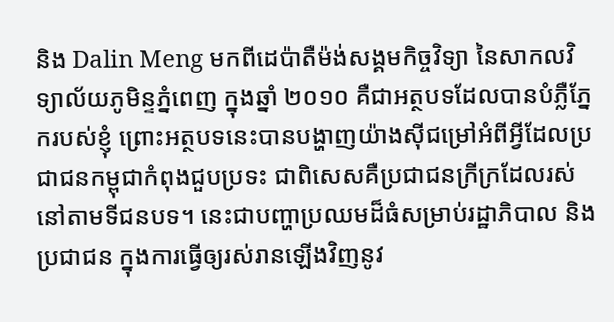និង Dalin Meng មកពីដេប៉ាតឺម៉ង់សង្គមកិច្ចវិទ្យា នៃសាកលវិទ្យាល័យភូមិន្ទភ្នំពេញ ក្នុងឆ្នាំ ២០១០ គឺជាអត្ថបទដែលបានបំភ្លឺភ្នែករបស់ខ្ញុំ ព្រោះអត្ថបទនេះបានបង្ហាញយ៉ាងស៊ីជម្រៅអំពីអ្វីដែលប្រជាជនកម្ពុជាកំពុងជួបប្រទះ ជាពិសេសគឺប្រជាជនក្រីក្រដែលរស់នៅតាមទីជនបទ។ នេះជាបញ្ហាប្រឈមដ៏ធំសម្រាប់រដ្ឋាភិបាល និងប្រជាជន ក្នុងការធ្វើឲ្យរស់រានឡើងវិញនូវ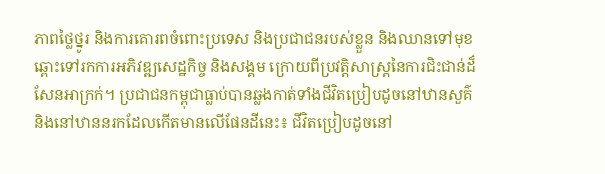ភាពថ្លៃថ្នូរ និងការគោរពចំពោះប្រទេស និងប្រជាជនរបស់ខ្លួន និងឈានទៅមុខឆ្ពោះទៅរកការអភិវឌ្ឍសេដ្ឋកិច្ច និងសង្គម ក្រោយពីប្រវត្តិសាស្ត្រនៃការជិះជាន់ដ៏សែនអាក្រក់។ ប្រជាជនកម្ពុជាធ្លាប់បានឆ្លងកាត់ទាំងជីវិតប្រៀបដូចនៅឋានសួគ៌ និងនៅឋាននរកដែលកើតមានលើផែនដីនេះ៖ ជីវិតប្រៀបដូចនៅ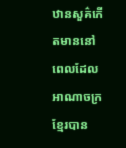ឋានសួគ៌កើតមាននៅពេលដែលអាណាចក្រខ្មែរបាន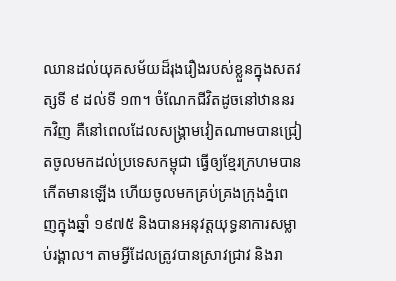ឈានដល់យុគសម័យដ៏រុងរឿងរបស់ខ្លួនក្នុងសតវត្សទី ៩ ដល់ទី ១៣។ ចំណែកជីវិតដូចនៅឋាននរកវិញ គឺនៅពេលដែលសង្គ្រាមវៀតណាមបានជ្រៀតចូលមកដល់ប្រទេសកម្ពុជា ធ្វើឲ្យខ្មែរក្រហមបានកើតមានឡើង ហើយចូលមកគ្រប់គ្រងក្រុងភ្នំពេញក្នុងឆ្នាំ ១៩៧៥ និងបានអនុវត្តយុទ្ធនាការសម្លាប់រង្គាល។ តាមអ្វីដែលត្រូវបានស្រាវជ្រាវ និងរា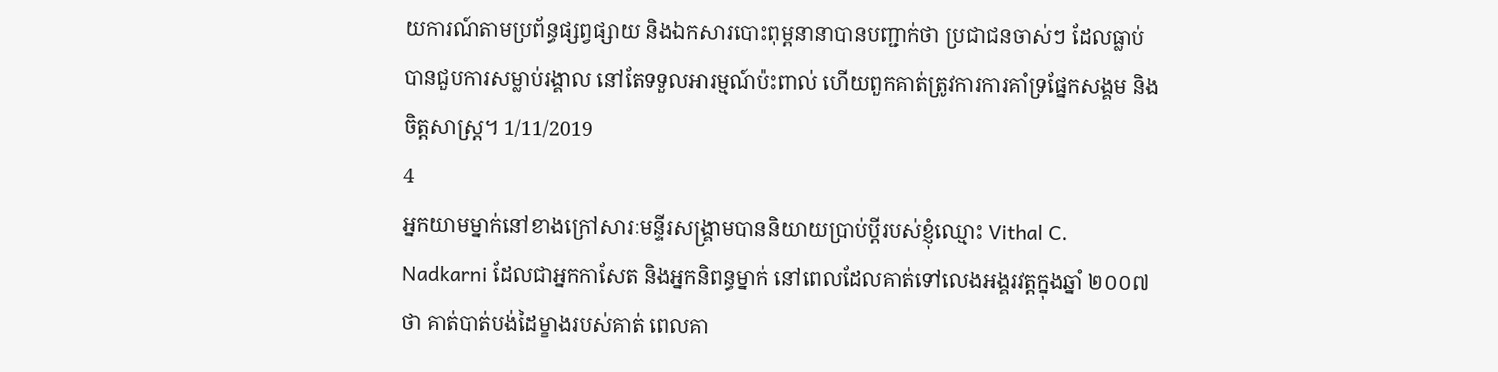យការណ៍តាមប្រព័ន្ធផ្សព្វផ្សាយ និងឯកសារបោះពុម្ពនានាបានបញ្ជាក់ថា ប្រជាជនចាស់ៗ ដែលធ្លាប់បានជួបការសម្លាប់រង្គាល នៅតែទទួលអារម្មណ៍ប៉ះពាល់ ហើយពួកគាត់ត្រូវការការគាំទ្រផ្នែកសង្គម និងចិត្តសាស្ត្រ។ 1/11/2019
4
អ្នកយាមម្នាក់នៅខាងក្រៅសារៈមន្ទីរសង្គ្រាមបាននិយាយប្រាប់ប្ដីរបស់ខ្ញុំឈ្មោះ Vithal C. Nadkarni ដែលជាអ្នកកាសែត និងអ្នកនិពន្ធម្នាក់ នៅពេលដែលគាត់ទៅលេងអង្គរវត្តក្នុងឆ្នាំ ២០០៧ ថា គាត់បាត់បង់ដៃម្ខាងរបស់គាត់ ពេលគា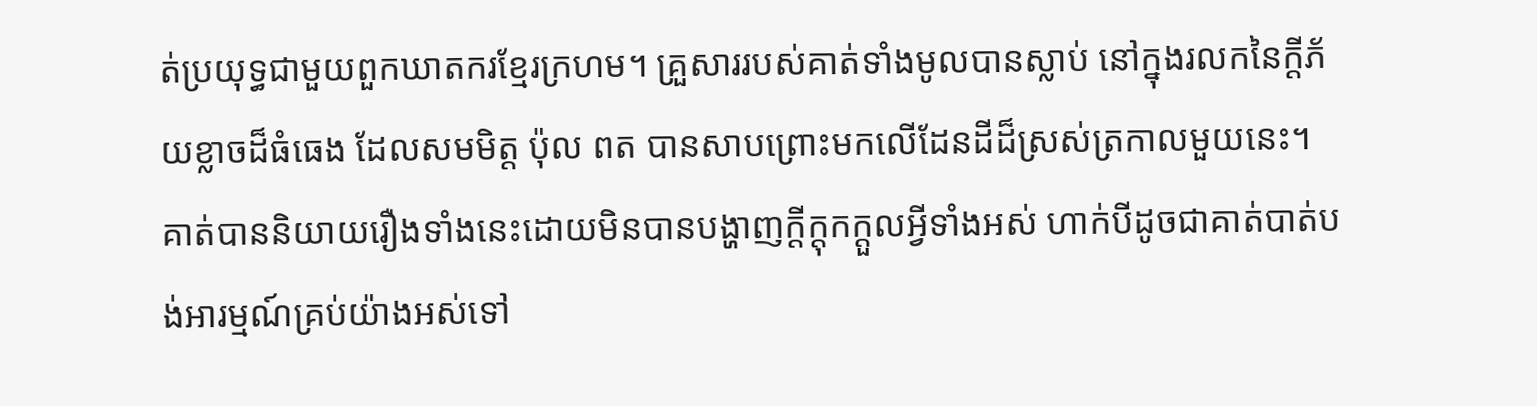ត់ប្រយុទ្ធជាមួយពួកឃាតករខ្មែរក្រហម។ គ្រួសាររបស់គាត់ទាំងមូលបានស្លាប់ នៅក្នុងរលកនៃក្ដីភ័យខ្លាចដ៏ធំធេង ដែលសមមិត្ត ប៉ុល ពត បានសាបព្រោះមកលើដែនដីដ៏ស្រស់ត្រកាលមួយនេះ។ គាត់បាននិយាយរឿងទាំងនេះដោយមិនបានបង្ហាញក្ដីក្ដុកក្ដួលអ្វីទាំងអស់ ហាក់បីដូចជាគាត់បាត់បង់អារម្មណ៍គ្រប់យ៉ាងអស់ទៅ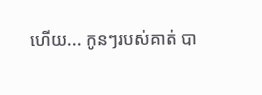ហើយ... កូនៗរបស់គាត់ បា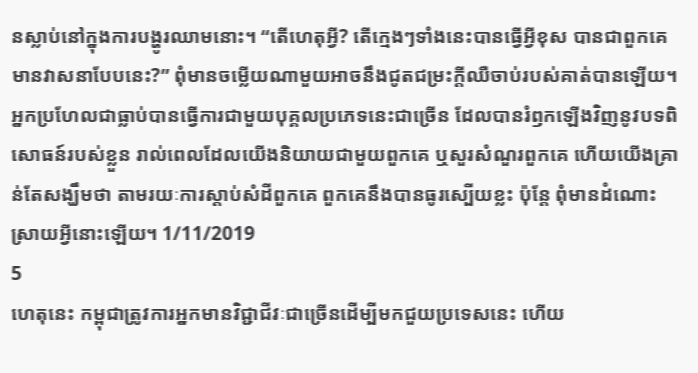នស្លាប់នៅក្នុងការបង្ហូរឈាមនោះ។ “តើហេតុអ្វី? តើក្មេងៗទាំងនេះបានធ្វើអ្វីខុស បានជាពួកគេមានវាសនាបែបនេះ?” ពុំមានចម្លើយណាមួយអាចនឹងជូតជម្រះក្ដីឈឺចាប់របស់គាត់បានឡើយ។ អ្នកប្រហែលជាធ្លាប់បានធ្វើការជាមួយបុគ្គលប្រភេទនេះជាច្រើន ដែលបានរំឭកឡើងវិញនូវបទពិសោធន៍របស់ខ្លួន រាល់ពេលដែលយើងនិយាយជាមួយពួកគេ ឬសួរសំណួរពួកគេ ហើយយើងគ្រាន់តែសង្ឃឹមថា តាមរយៈការស្ដាប់សំដីពួកគេ ពួកគេនឹងបានធូរស្បើយខ្លះ ប៉ុន្តែ ពុំមានដំណោះស្រាយអ្វីនោះឡើយ។ 1/11/2019
5
ហេតុនេះ កម្ពុជាត្រូវការអ្នកមានវិជ្ជាជីវៈជាច្រើនដើម្បីមកជួយប្រទេសនេះ ហើយ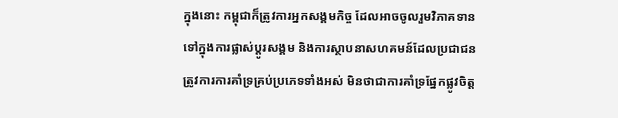ក្នុងនោះ កម្ពុជាក៏ត្រូវការអ្នកសង្គមកិច្ច ដែលអាចចូលរួមវិភាគទានទៅក្នុងការផ្លាស់ប្ដូរសង្គម និងការស្ថាបនាសហគមន៍ដែលប្រជាជនត្រូវការការគាំទ្រគ្រប់ប្រភេទទាំងអស់ មិនថាជាការគាំទ្រផ្នែកផ្លូវចិត្ត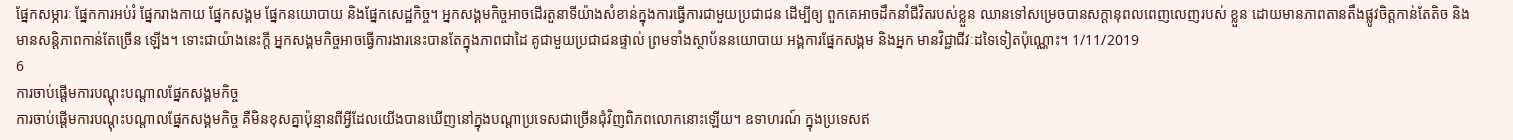ផ្នែកសម្ភារៈ ផ្នែកការអប់រំ ផ្នែករាងកាយ ផ្នែកសង្គម ផ្នែកនយោបាយ និងផ្នែកសេដ្ឋកិច្ច។ អ្នកសង្គមកិច្ចអាចដើរតួនាទីយ៉ាងសំខាន់ក្នុងការធ្វើការជាមួយប្រជាជន ដើម្បីឲ្យ ពួកគេអាចដឹកនាំជីវិតរបស់ខ្លួន ឈានទៅសម្រេចបានសក្តានុពលពេញលេញរបស់ ខ្លួន ដោយមានភាពតានតឹងផ្លូវចិត្តកាន់តែតិច និងមានសន្តិភាពកាន់តែច្រើន ឡើង។ ទោះជាយ៉ាងនេះក្ដី អ្នកសង្គមកិច្ចអាចធ្វើការងារនេះបានតែក្នុងភាពជាដៃ គូជាមួយប្រជាជនផ្ទាល់ ព្រមទាំងស្ថាប័ននយោបាយ អង្គការផ្នែកសង្គម និងអ្នក មានវិជ្ជាជីវៈដទៃទៀតប៉ុណ្ណោះ។ 1/11/2019
6
ការចាប់ផ្ដើមការបណ្ដុះបណ្ដាលផ្នែកសង្គមកិច្ច
ការចាប់ផ្ដើមការបណ្ដុះបណ្ដាលផ្នែកសង្គមកិច្ច គឺមិនខុសគ្នាប៉ុន្មានពីអ្វីដែលយើងបានឃើញនៅក្នុងបណ្ដាប្រទេសជាច្រើនជុំវិញពិភពលោកនោះឡើយ។ ឧទាហរណ៍ ក្នុងប្រទេសឥ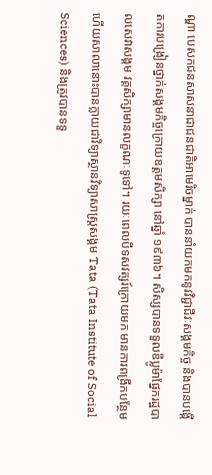ណ្ឌា បេសកជនសាសនាជាជនជាតិអាមេរិចម្នាក់ បាននាំយកមកនូវវិជ្ជាជីវៈសង្គមកិច្ច និងបានបង្កើតការបង្រៀនថ្នាក់សង្គមកិច្ចក្រោយឧត្តមសិក្សា នៅឆ្នាំ ១៩៣៦។ សិស្សបានទទួលឌីប្លូម៉ាផ្នែករដ្ឋបាលសេវាសង្គម វគ្គសិក្សាមានលក្ខណៈទូទៅ។ រយៈពេលបីទសវត្សរ៍ក្រោយមក មានការពង្រីកបន្ថែម ហើយសាលានោះបានក្លាយជាវិទ្យាស្ថានវិទ្យាសាស្ត្រសង្គម Tata (Tata Institute of Social Sciences) និងត្រូវបានទទួ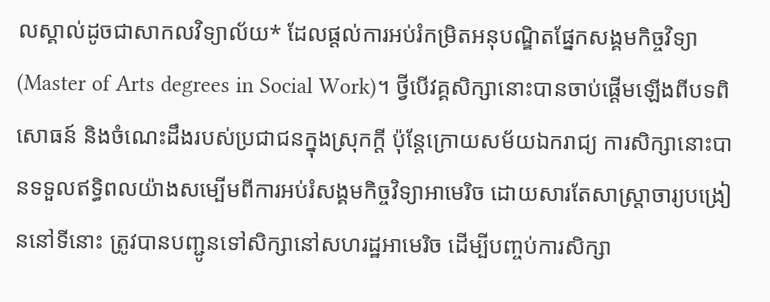លស្គាល់ដូចជាសាកលវិទ្យាល័យ* ដែលផ្ដល់ការអប់រំកម្រិតអនុបណ្ឌិតផ្នែកសង្គមកិច្ចវិទ្យា (Master of Arts degrees in Social Work)។ ថ្វីបើវគ្គសិក្សានោះបានចាប់ផ្ដើមឡើងពីបទពិសោធន៍ និងចំណេះដឹងរបស់ប្រជាជនក្នុងស្រុកក្ដី ប៉ុន្តែក្រោយសម័យឯករាជ្យ ការសិក្សានោះបានទទួលឥទ្ធិពលយ៉ាងសម្បើមពីការអប់រំសង្គមកិច្ចវិទ្យាអាមេរិច ដោយសារតែសាស្ត្រាចារ្យបង្រៀននៅទីនោះ ត្រូវបានបញ្ជូនទៅសិក្សានៅសហរដ្ឋអាមេរិច ដើម្បីបញ្ចប់ការសិក្សា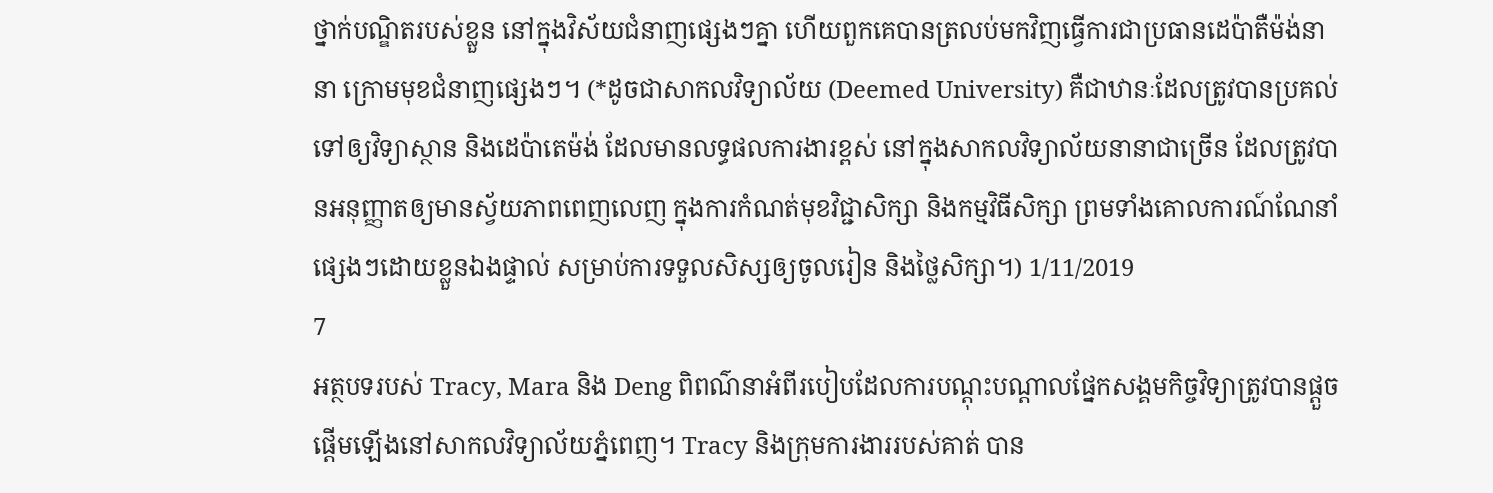ថ្នាក់បណ្ឌិតរបស់ខ្លួន នៅក្នុងវិស័យជំនាញផ្សេងៗគ្នា ហើយពួកគេបានត្រលប់មកវិញធ្វើការជាប្រធានដេប៉ាតឺម៉ង់នានា ក្រោមមុខជំនាញផ្សេងៗ។ (*ដូចជាសាកលវិទ្យាល័យ (Deemed University) គឺជាឋានៈដែលត្រូវបានប្រគល់ទៅឲ្យវិទ្យាស្ថាន និងដេប៉ាតេម៉ង់ ដែលមានលទ្ធផលការងារខ្ពស់ នៅក្នុងសាកលវិទ្យាល័យនានាជាច្រើន ដែលត្រូវបានអនុញ្ញាតឲ្យមានស្វ័យភាពពេញលេញ ក្នុងការកំណត់មុខវិជ្ជាសិក្សា និងកម្មវិធីសិក្សា ព្រមទាំងគោលការណ៍ណែនាំផ្សេងៗដោយខ្លួនឯងផ្ទាល់ សម្រាប់ការទទួលសិស្សឲ្យចូលរៀន និងថ្លៃសិក្សា។) 1/11/2019
7
អត្ថបទរបស់ Tracy, Mara និង Deng ពិពណ៌នាអំពីរបៀបដែលការបណ្ដុះបណ្ដាលផ្នែកសង្គមកិច្ចវិទ្យាត្រូវបានផ្ដួចផ្ដើមឡើងនៅសាកលវិទ្យាល័យភ្នំពេញ។ Tracy និងក្រុមការងាររបស់គាត់ បាន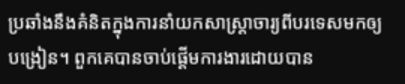ប្រឆាំងនឹងគំនិតក្នុងការនាំយកសាស្ត្រាចារ្យពីបរទេសមកឲ្យបង្រៀន។ ពួកគេបានចាប់ផ្ដើមការងារដោយបាន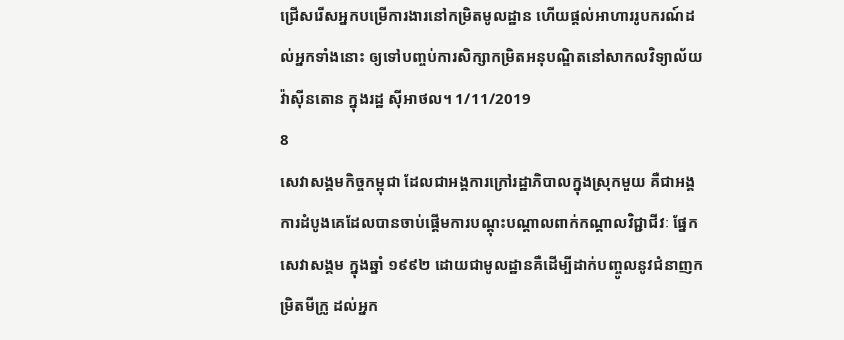ជ្រើសរើសអ្នកបម្រើការងារនៅកម្រិតមូលដ្ឋាន ហើយផ្ដល់អាហាររូបករណ៍ដល់អ្នកទាំងនោះ ឲ្យទៅបញ្ចប់ការសិក្សាកម្រិតអនុបណ្ឌិតនៅសាកលវិទ្យាល័យវ៉ាស៊ីនតោន ក្នុងរដ្ឋ ស៊ីអាថល។ 1/11/2019
8
សេវាសង្គមកិច្ចកម្ពុជា ដែលជាអង្គការក្រៅរដ្ឋាភិបាលក្នុងស្រុកមួយ គឺជាអង្គការដំបូងគេដែលបានចាប់ផ្ដើមការបណ្ដុះបណ្ដាលពាក់កណ្ដាលវិជ្ជាជីវៈ ផ្នែកសេវាសង្គម ក្នុងឆ្នាំ ១៩៩២ ដោយជាមូលដ្ឋានគឺដើម្បីដាក់បញ្ចូលនូវជំនាញកម្រិតមីក្រូ ដល់អ្នក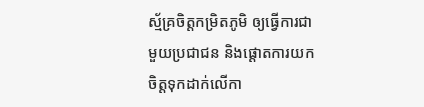ស្ម័គ្រចិត្តកម្រិតភូមិ ឲ្យធ្វើការជាមួយប្រជាជន និងផ្ដោតការយកចិត្តទុកដាក់លើកា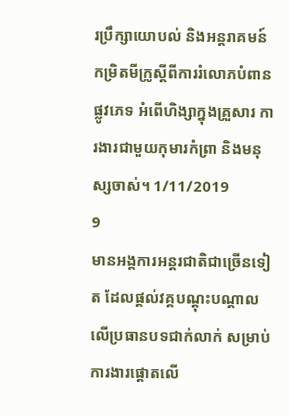រប្រឹក្សាយោបល់ និងអន្តរាគមន៍កម្រិតមីក្រូស្ដីពីការរំលោភបំពានផ្លូវភេទ អំពើហិង្សាក្នុងគ្រួសារ ការងារជាមួយកុមារកំព្រា និងមនុស្សចាស់។ 1/11/2019
9
មានអង្គការអន្តរជាតិជាច្រើនទៀត ដែលផ្ដល់វគ្គបណ្ដុះបណ្ដាលលើប្រធានបទជាក់លាក់ សម្រាប់ការងារផ្ដោតលើ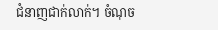ជំនាញជាក់លាក់។ ចំណុច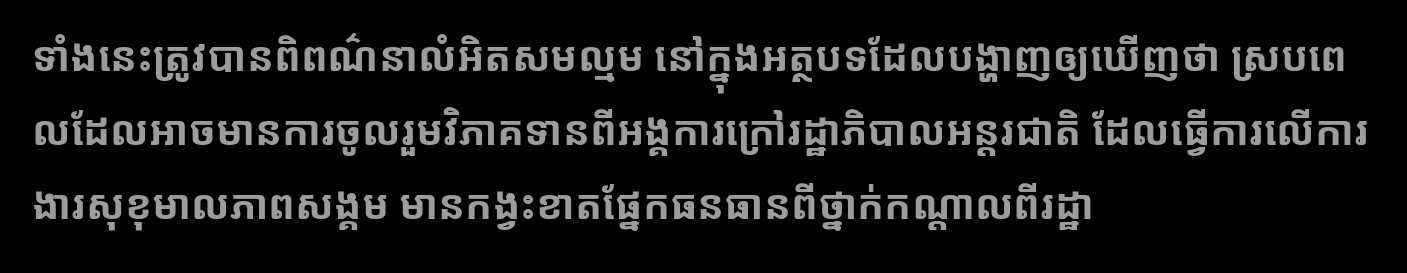ទាំងនេះត្រូវបានពិពណ៌នាលំអិតសមល្មម នៅក្នុងអត្ថបទដែលបង្ហាញឲ្យឃើញថា ស្របពេលដែលអាចមានការចូលរួមវិភាគទានពីអង្គការក្រៅរដ្ឋាភិបាលអន្តរជាតិ ដែលធ្វើការលើការងារសុខុមាលភាពសង្គម មានកង្វះខាតផ្នែកធនធានពីថ្នាក់កណ្ដាលពីរដ្ឋា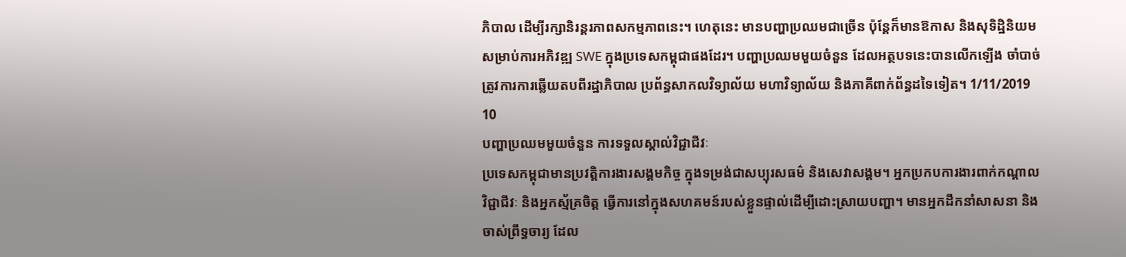ភិបាល ដើម្បីរក្សានិរន្តរភាពសកម្មភាពនេះ។ ហេតុនេះ មានបញ្ហាប្រឈមជាច្រើន ប៉ុន្តែក៏មានឱកាស និងសុទិដ្ឋិនិយមសម្រាប់ការអភិវឌ្ឍ SWE ក្នុងប្រទេសកម្ពុជាផងដែរ។ បញ្ហាប្រឈមមួយចំនួន ដែលអត្ថបទនេះបានលើកឡើង ចាំបាច់ត្រូវការការឆ្លើយតបពីរដ្ឋាភិបាល ប្រព័ន្ធសាកលវិទ្យាល័យ មហាវិទ្យាល័យ និងភាគីពាក់ព័ន្ធដទៃទៀត។ 1/11/2019
10
បញ្ហាប្រឈមមួយចំនួន ការទទួលស្គាល់វិជ្ជាជីវៈ
ប្រទេសកម្ពុជាមានប្រវត្តិការងារសង្គមកិច្ច ក្នុងទម្រង់ជាសប្បុរសធម៌ និងសេវាសង្គម។ អ្នកប្រកបការងារពាក់កណ្ដាលវិជ្ជាជីវៈ និងអ្នកស្ម័គ្រចិត្ត ធ្វើការនៅក្នុងសហគមន៍របស់ខ្លួនផ្ទាល់ដើម្បីដោះស្រាយបញ្ហា។ មានអ្នកដឹកនាំសាសនា និងចាស់ព្រឹទ្ធចារ្យ ដែល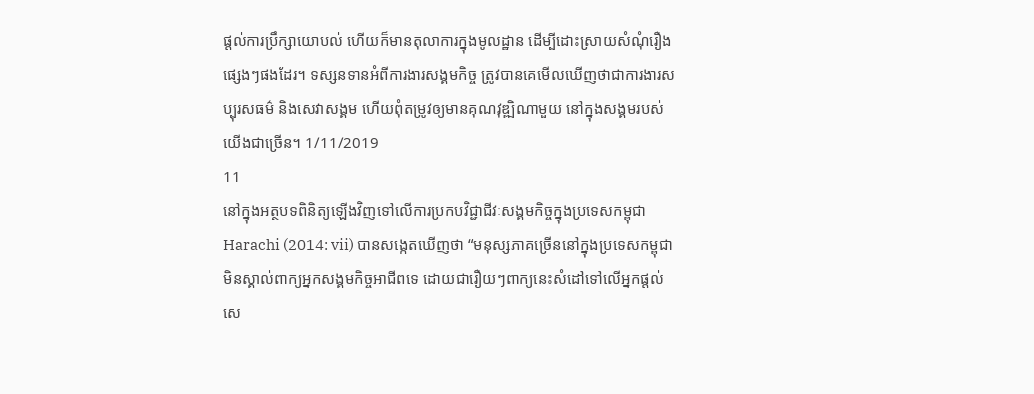ផ្ដល់ការប្រឹក្សាយោបល់ ហើយក៏មានតុលាការក្នុងមូលដ្ឋាន ដើម្បីដោះស្រាយសំណុំរឿងផ្សេងៗផងដែរ។ ទស្សនទានអំពីការងារសង្គមកិច្ច ត្រូវបានគេមើលឃើញថាជាការងារសប្បុរសធម៌ និងសេវាសង្គម ហើយពុំតម្រូវឲ្យមានគុណវុឌ្ឍិណាមួយ នៅក្នុងសង្គមរបស់យើងជាច្រើន។ 1/11/2019
11
នៅក្នុងអត្ថបទពិនិត្យឡើងវិញទៅលើការប្រកបវិជ្ជាជីវៈសង្គមកិច្ចក្នុងប្រទេសកម្ពុជា Harachi (2014: vii) បានសង្កេតឃើញថា “មនុស្សភាគច្រើននៅក្នុងប្រទេសកម្ពុជាមិនស្គាល់ពាក្យអ្នកសង្គមកិច្ចអាជីពទេ ដោយជារឿយៗពាក្យនេះសំដៅទៅលើអ្នកផ្ដល់សេ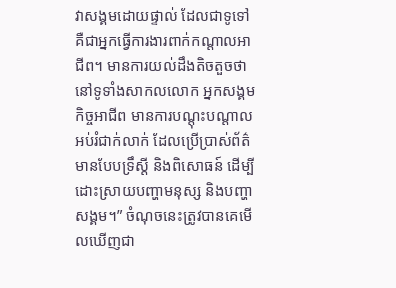វាសង្គមដោយផ្ទាល់ ដែលជាទូទៅគឺជាអ្នកធ្វើការងារពាក់កណ្ដាលអាជីព។ មានការយល់ដឹងតិចតួចថា នៅទូទាំងសាកលលោក អ្នកសង្គមកិច្ចអាជីព មានការបណ្ដុះបណ្ដាលអប់រំជាក់លាក់ ដែលប្រើប្រាស់ព័ត៌មានបែបទ្រឹស្ដី និងពិសោធន៍ ដើម្បីដោះស្រាយបញ្ហាមនុស្ស និងបញ្ហាសង្គម។” ចំណុចនេះត្រូវបានគេមើលឃើញជា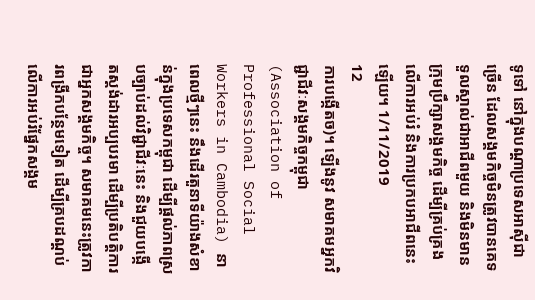ទូទៅ នៅក្នុងបណ្ដាប្រទេសអាស៊ីជាច្រើន ដែលសង្គមកិច្ចមិនត្រូវបានគេទទួលស្គាល់ជាអាជីពមួយ និងមិនមានក្រុមប្រឹក្សាសង្គមកិច្ច ដើម្បីគ្រប់គ្រងលើការអប់រំ និងការប្រកបអាជីពនេះឡើយ។ 1/11/2019
12
ការបង្កើតច)។ ឡើងនូវ សមាគមអ្នកវិជ្ជាជីវៈសង្គមកិច្ចកម្ពុជា(Association of Professional Social Workers in Cambodia) នាពេលថ្មីៗនេះ នឹងដើរតួនាទីយ៉ាងសំខាន់ក្នុងប្រទេសកម្ពុជា ដើម្បីផ្ដល់ភាពស្របច្បាប់ដល់វិជ្ជាជីវៈនេះ និងជួយបង្កើតស្តង់ដារអប្បបរមា ដើម្បីប្រតិបត្តិការជាអ្នកសង្គមកិច្ច។ សមាគមនេះត្រូវការពង្រីកបន្ថែមទៀត ដើម្បីគ្របដណ្ដប់លើការអប់រំផ្នែកសង្គម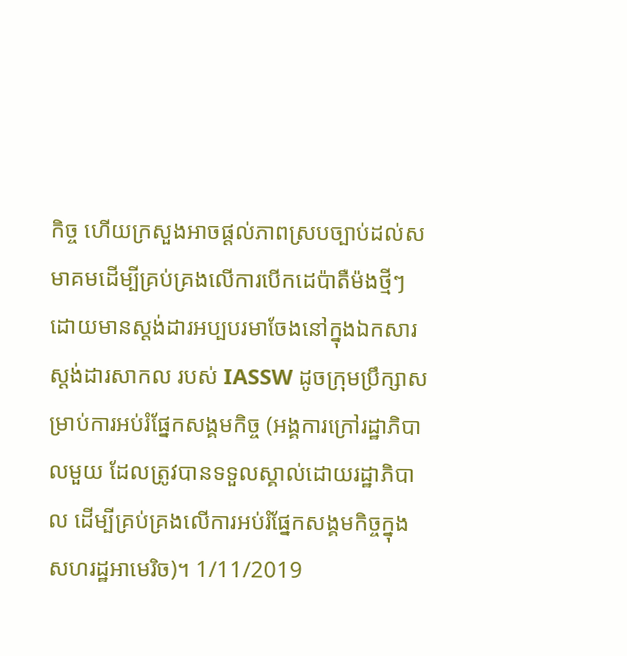កិច្ច ហើយក្រសួងអាចផ្ដល់ភាពស្របច្បាប់ដល់សមាគមដើម្បីគ្រប់គ្រងលើការបើកដេប៉ាតឺម៉ងថ្មីៗ ដោយមានស្ដង់ដារអប្បបរមាចែងនៅក្នុងឯកសារស្ដង់ដារសាកល របស់ IASSW ដូចក្រុមប្រឹក្សាសម្រាប់ការអប់រំផ្នែកសង្គមកិច្ច (អង្គការក្រៅរដ្ឋាភិបាលមួយ ដែលត្រូវបានទទួលស្គាល់ដោយរដ្ឋាភិបាល ដើម្បីគ្រប់គ្រងលើការអប់រំផ្នែកសង្គមកិច្ចក្នុងសហរដ្ឋអាមេរិច)។ 1/11/2019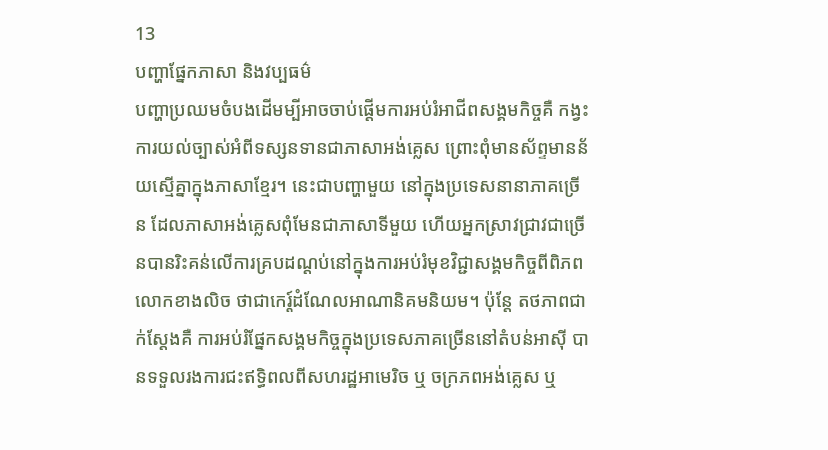13
បញ្ហាផ្នែកភាសា និងវប្បធម៌
បញ្ហាប្រឈមចំបងដើមម្បីអាចចាប់ផ្ដើមការអប់រំអាជីពសង្គមកិច្ចគឺ កង្វះការយល់ច្បាស់អំពីទស្សនទានជាភាសាអង់គ្លេស ព្រោះពុំមានស័ព្ទមានន័យស្មើគ្នាក្នុងភាសាខ្មែរ។ នេះជាបញ្ហាមួយ នៅក្នុងប្រទេសនានាភាគច្រើន ដែលភាសាអង់គ្លេសពុំមែនជាភាសាទីមួយ ហើយអ្នកស្រាវជ្រាវជាច្រើនបានរិះគន់លើការគ្របដណ្ដប់នៅក្នុងការអប់រំមុខវិជ្ជាសង្គមកិច្ចពីពិភពលោកខាងលិច ថាជាកេរ្ដ៍ដំណែលអាណានិគមនិយម។ ប៉ុន្តែ តថភាពជាក់ស្ដែងគឺ ការអប់រំផ្នែកសង្គមកិច្ចក្នុងប្រទេសភាគច្រើននៅតំបន់អាស៊ី បានទទួលរងការជះឥទ្ធិពលពីសហរដ្ឋអាមេរិច ឬ ចក្រភពអង់គ្លេស ឬ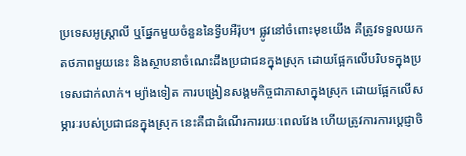ប្រទេសអូស្ត្រាលី ឬផ្នែកមួយចំនួននៃទ្វីបអឺរ៉ុប។ ផ្លូវនៅចំពោះមុខយើង គឺត្រូវទទួលយកតថភាពមួយនេះ និងស្ថាបនាចំណេះដឹងប្រជាជនក្នុងស្រុក ដោយផ្អែកលើបរិបទក្នុងប្រទេសជាក់លាក់។ ម្យ៉ាងទៀត ការបង្រៀនសង្គមកិច្ចជាភាសាក្នុងស្រុក ដោយផ្អែកលើសម្ភារៈរបស់ប្រជាជនក្នុងស្រុក នេះគឺជាដំណើរការរយៈពេលវែង ហើយត្រូវការការប្ដេជ្ញាចិ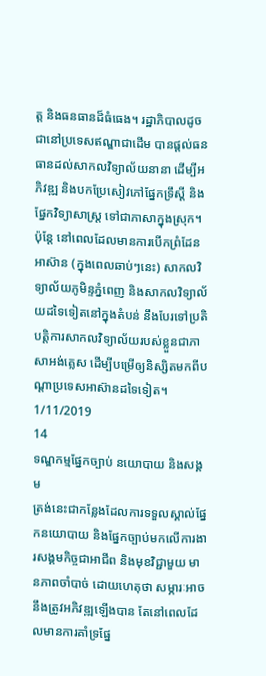ត្ត និងធនធានដ៏ធំធេង។ រដ្ឋាភិបាលដូចជានៅប្រទេសឥណ្ឌាជាដើម បានផ្ដល់ធនធានដល់សាកលវិទ្យាល័យនានា ដើម្បីអភិវឌ្ឍ និងបកប្រែសៀវភៅផ្នែកទ្រឹស្ដី និងផ្នែកវិទ្យាសាស្ត្រ ទៅជាភាសាក្នុងស្រុក។ ប៉ុន្តែ នៅពេលដែលមានការបើកព្រំដែនអាស៊ាន (ក្នុងពេលឆាប់ៗនេះ) សាកលវិទ្យាល័យភូមិន្ទភ្នំពេញ និងសាកលវិទ្យាល័យដទៃទៀតនៅក្នុងតំបន់ នឹងបែរទៅប្រតិបត្តិការសាកលវិទ្យាល័យរបស់ខ្លួនជាភាសាអង់គ្លេស ដើម្បីបម្រើឲ្យនិស្សិតមកពីបណ្ដាប្រទេសអាស៊ានដទៃទៀត។ 1/11/2019
14
ទណ្ឌកម្មផ្នែកច្បាប់ នយោបាយ និងសង្គម
ត្រង់នេះជាកន្លែងដែលការទទួលស្គាល់ផ្នែកនយោបាយ និងផ្នែកច្បាប់មកលើការងារសង្គមកិច្ចជាអាជីព និងមុខវិជ្ជាមួយ មានភាពចាំបាច់ ដោយហេតុថា សម្ភារៈអាចនឹងត្រូវអភិវឌ្ឍឡើងបាន តែនៅពេលដែលមានការគាំទ្រផ្នែ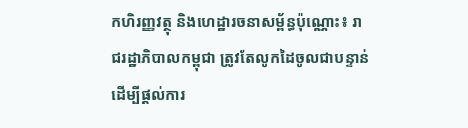កហិរញ្ញវត្ថុ និងហេដ្ឋារចនាសម្ព័ន្ធប៉ុណ្ណោះ៖ រាជរដ្ឋាភិបាលកម្ពុជា ត្រូវតែលូកដៃចូលជាបន្ទាន់ ដើម្បីផ្ដល់ការ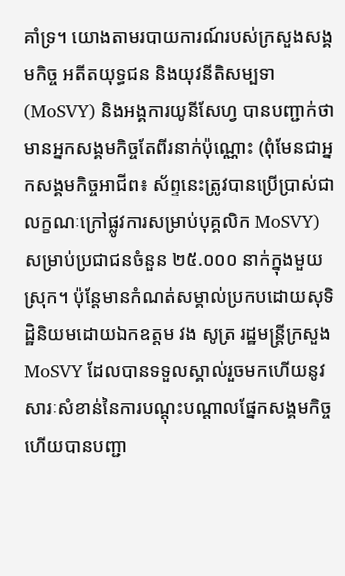គាំទ្រ។ យោងតាមរបាយការណ៍របស់ក្រសួងសង្គមកិច្ច អតីតយុទ្ធជន និងយុវនីតិសម្បទា (MoSVY) និងអង្គការយូនីសែហ្វ បានបញ្ជាក់ថា មានអ្នកសង្គមកិច្ចតែពីរនាក់ប៉ុណ្ណោះ (ពុំមែនជាអ្នកសង្គមកិច្ចអាជីព៖ ស័ព្ទនេះត្រូវបានប្រើប្រាស់ជាលក្ខណៈក្រៅផ្លូវការសម្រាប់បុគ្គលិក MoSVY) សម្រាប់ប្រជាជនចំនួន ២៥.០០០ នាក់ក្នុងមួយស្រុក។ ប៉ុន្តែមានកំណត់សម្គាល់ប្រកបដោយសុទិដ្ឋិនិយមដោយឯកឧត្តម វង សូត្រ រដ្ឋមន្ត្រីក្រសួង MoSVY ដែលបានទទួលស្គាល់រួចមកហើយនូវសារៈសំខាន់នៃការបណ្ដុះបណ្ដាលផ្នែកសង្គមកិច្ច ហើយបានបញ្ជា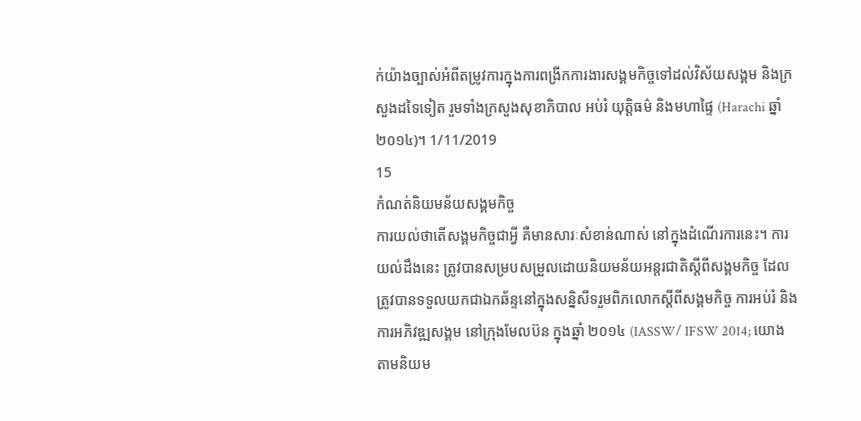ក់យ៉ាងច្បាស់អំពីតម្រូវការក្នុងការពង្រីកការងារសង្គមកិច្ចទៅដល់វិស័យសង្គម និងក្រសួងដទៃទៀត រួមទាំងក្រសួងសុខាភិបាល អប់រំ យុត្តិធម៌ និងមហាផ្ទៃ (Harachi ឆ្នាំ ២០១៤)។ 1/11/2019
15
កំណត់និយមន័យសង្គមកិច្ច
ការយល់ថាតើសង្គមកិច្ចជាអ្វី គឺមានសារៈសំខាន់ណាស់ នៅក្នុងដំណើរការនេះ។ ការយល់ដឹងនេះ ត្រូវបានសម្របសម្រួលដោយនិយមន័យអន្តរជាតិស្ដីពីសង្គមកិច្ច ដែលត្រូវបានទទួលយកជាឯកឆ័ន្ទនៅក្នុងសន្និសីទរួមពិភលោកស្ដីពីសង្គមកិច្ច ការអប់រំ និងការអភិវឌ្ឍសង្គម នៅក្រុងមែលប៊ន ក្នុងឆ្នាំ ២០១៤ (IASSW/ IFSW 2014; យោងតាមនិយម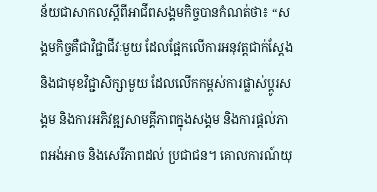ន័យជាសាកលស្ដីពីអាជីពសង្គមកិច្ចបានកំណត់ថា៖ “សង្គមកិច្ចគឺជាវិជ្ជាជីវៈមួយ ដែលផ្អែកលើការអនុវត្តជាក់ស្ដែង និងជាមុខវិជ្ជាសិក្សាមួយ ដែលលើកកម្ពស់ការផ្លាស់ប្ដូរសង្គម និងការអភិវឌ្ឍសាមគ្គីភាពក្នុងសង្គម និងការផ្ដល់ភាពអង់អាច និងសេរីភាពដល់ ប្រជាជន។ គោលការណ៍យុ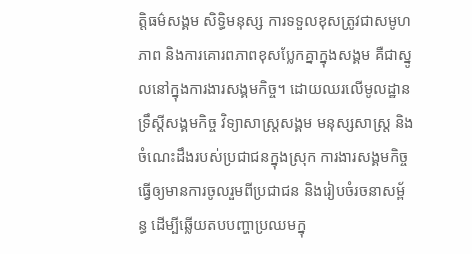ត្តិធម៌សង្គម សិទ្ធិមនុស្ស ការទទួលខុសត្រូវជាសមូហភាព និងការគោរពភាពខុសប្លែកគ្នាក្នុងសង្គម គឺជាស្នូលនៅក្នុងការងារសង្គមកិច្ច។ ដោយឈរលើមូលដ្ឋានទ្រឹស្ដីសង្គមកិច្ច វិទ្យាសាស្ត្រសង្គម មនុស្សសាស្ត្រ និងចំណេះដឹងរបស់ប្រជាជនក្នុងស្រុក ការងារសង្គមកិច្ចធ្វើឲ្យមានការចូលរួមពីប្រជាជន និងរៀបចំរចនាសម្ព័ន្ធ ដើម្បីឆ្លើយតបបញ្ហាប្រឈមក្នុ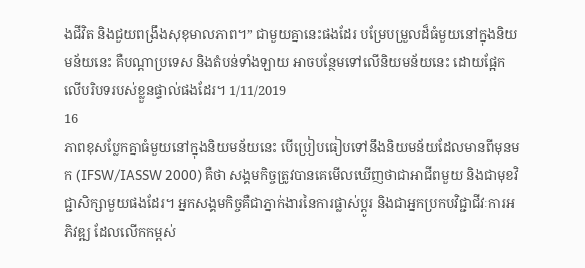ងជីវិត និងជួយពង្រឹងសុខុមាលភាព។” ជាមួយគ្នានេះផងដែរ បម្រែបម្រួលដ៏ធំមួយនៅក្នុងនិយមន័យនេះ គឺបណ្ដាប្រទេស និងតំបន់ទាំងឡាយ អាចបន្ថែមទៅលើនិយមន័យនេះ ដោយផ្អែកលើបរិបទរបស់ខ្លួនផ្ទាល់ផងដែរ។ 1/11/2019
16
ភាពខុសប្លែកគ្នាធំមួយនៅក្នុងនិយមន័យនេះ បើប្រៀបធៀបទៅនឹងនិយមន័យដែលមានពីមុនមក (IFSW/IASSW 2000) គឺថា សង្គមកិច្ចត្រូវបានគេមើលឃើញថាជាអាជីពមួយ និងជាមុខវិជ្ជាសិក្សាមួយផងដែរ។ អ្នកសង្គមកិច្ចគឺជាភ្នាក់ងារនៃការផ្លាស់ប្ដូរ និងជាអ្នកប្រកបវិជ្ជាជីវៈការអភិវឌ្ឍ ដែលលើកកម្ពស់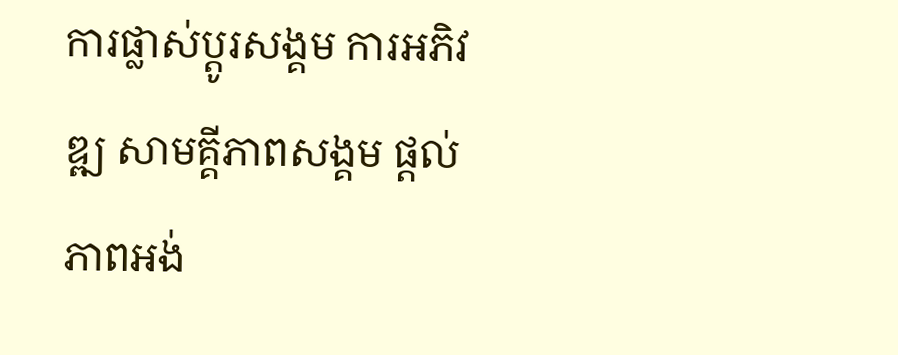ការផ្លាស់ប្ដូរសង្គម ការអភិវឌ្ឍ សាមគ្គីភាពសង្គម ផ្ដល់ភាពអង់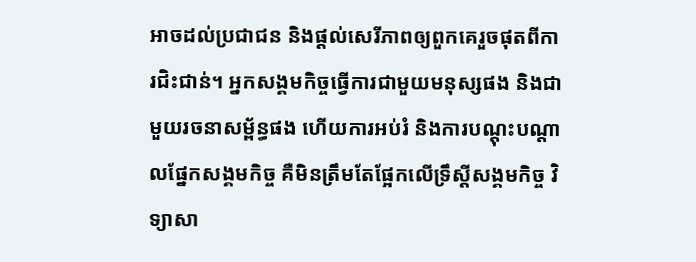អាចដល់ប្រជាជន និងផ្ដល់សេរីភាពឲ្យពួកគេរួចផុតពីការជិះជាន់។ អ្នកសង្គមកិច្ចធ្វើការជាមួយមនុស្សផង និងជាមួយរចនាសម្ព័ន្ធផង ហើយការអប់រំ និងការបណ្ដុះបណ្ដាលផ្នែកសង្គមកិច្ច គឺមិនត្រឹមតែផ្អែកលើទ្រឹស្ដីសង្គមកិច្ច វិទ្យាសា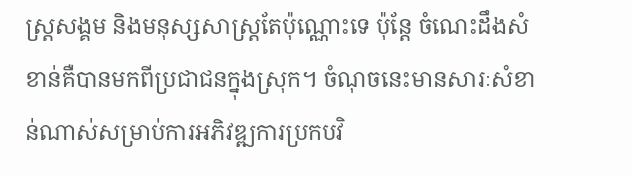ស្ត្រសង្គម និងមនុស្សសាស្ត្រតែប៉ុណ្ណោះទេ ប៉ុន្តែ ចំណេះដឹងសំខាន់គឺបានមកពីប្រជាជនក្នុងស្រុក។ ចំណុចនេះមានសារៈសំខាន់ណាស់សម្រាប់ការអភិវឌ្ឍការប្រកបវិ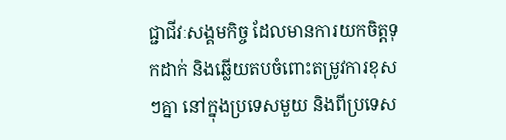ជ្ជាជីវៈសង្គមកិច្ច ដែលមានការយកចិត្តទុកដាក់ និងឆ្លើយតបចំពោះតម្រូវការខុសៗគ្នា នៅក្នុងប្រទេសមួយ និងពីប្រទេស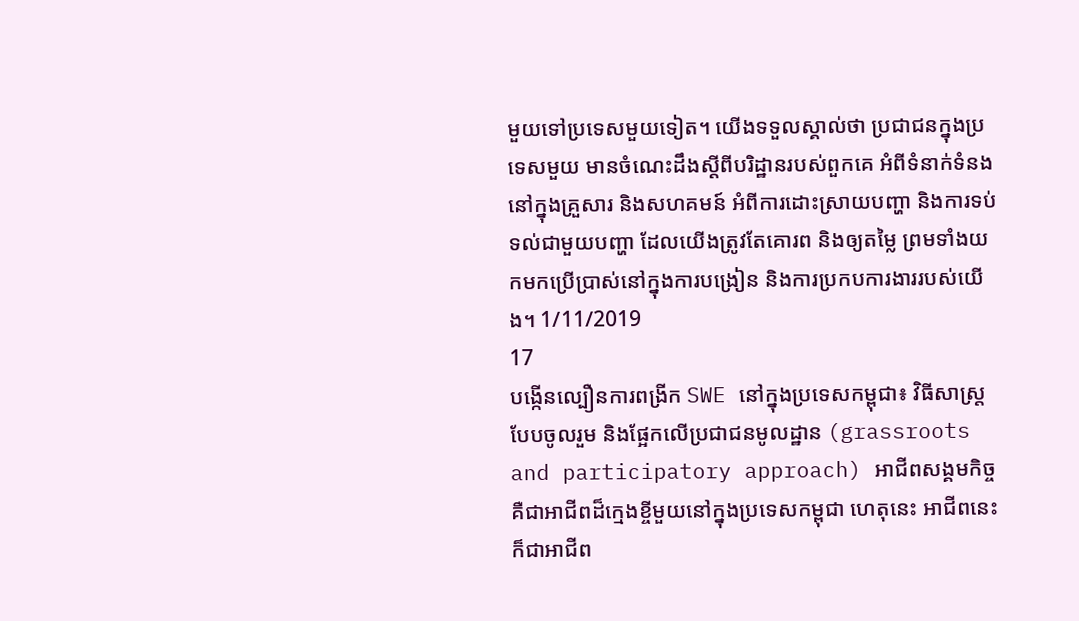មួយទៅប្រទេសមួយទៀត។ យើងទទួលស្គាល់ថា ប្រជាជនក្នុងប្រទេសមួយ មានចំណេះដឹងស្ដីពីបរិដ្ឋានរបស់ពួកគេ អំពីទំនាក់ទំនងនៅក្នុងគ្រួសារ និងសហគមន៍ អំពីការដោះស្រាយបញ្ហា និងការទប់ទល់ជាមួយបញ្ហា ដែលយើងត្រូវតែគោរព និងឲ្យតម្លៃ ព្រមទាំងយកមកប្រើប្រាស់នៅក្នុងការបង្រៀន និងការប្រកបការងាររបស់យើង។ 1/11/2019
17
បង្កើនល្បឿនការពង្រីក SWE នៅក្នុងប្រទេសកម្ពុជា៖ វិធីសាស្ត្របែបចូលរួម និងផ្អែកលើប្រជាជនមូលដ្ឋាន (grassroots and participatory approach) អាជីពសង្គមកិច្ច គឺជាអាជីពដ៏ក្មេងខ្ចីមួយនៅក្នុងប្រទេសកម្ពុជា ហេតុនេះ អាជីពនេះក៏ជាអាជីព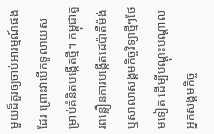មួយដ៏គួរឲ្យចាប់អារម្មណ៍ផងដែរ ព្រោះវាបើកទូលាយសម្រាប់គំនិតបង្កើតថ្មី។ កម្ពុជាគួរពន្លឿនការបង្កើតដេប៉ាតឺម៉ង់ ឬសាលាសង្គមកិច្ចវិទ្យាថ្មីៗថែមទៀត ដើម្បីបណ្ដុះបណ្ដាលអ្នកសង្គមកិច្ច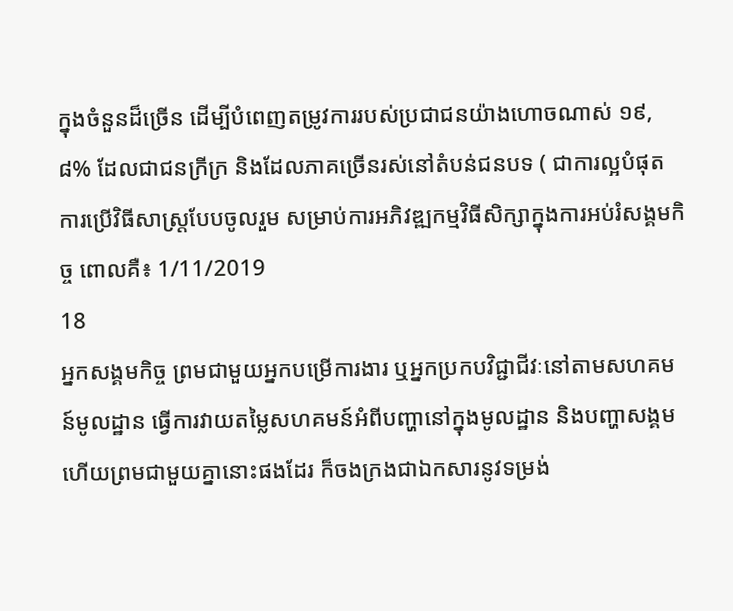ក្នុងចំនួនដ៏ច្រើន ដើម្បីបំពេញតម្រូវការរបស់ប្រជាជនយ៉ាងហោចណាស់ ១៩,៨% ដែលជាជនក្រីក្រ និងដែលភាគច្រើនរស់នៅតំបន់ជនបទ ( ជាការល្អបំផុត ការប្រើវិធីសាស្ត្របែបចូលរួម សម្រាប់ការអភិវឌ្ឍកម្មវិធីសិក្សាក្នុងការអប់រំសង្គមកិច្ច ពោលគឺ៖ 1/11/2019
18
អ្នកសង្គមកិច្ច ព្រមជាមួយអ្នកបម្រើការងារ ឬអ្នកប្រកបវិជ្ជាជីវៈនៅតាមសហគមន៍មូលដ្ឋាន ធ្វើការវាយតម្លៃសហគមន៍អំពីបញ្ហានៅក្នុងមូលដ្ឋាន និងបញ្ហាសង្គម ហើយព្រមជាមួយគ្នានោះផងដែរ ក៏ចងក្រងជាឯកសារនូវទម្រង់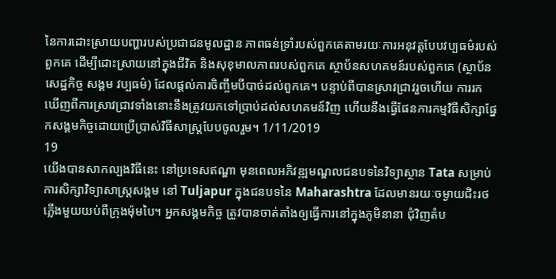នៃការដោះស្រាយបញ្ហារបស់ប្រជាជនមូលដ្ឋាន ភាពធន់ទ្រាំរបស់ពួកគេតាមរយៈការអនុវត្តបែបវប្បធម៌របស់ពួកគេ ដើម្បីដោះស្រាយនៅក្នុងជីវិត និងសុខុមាលភាពរបស់ពួកគេ ស្ថាប័នសហគមន៍របស់ពួកគេ (ស្ថាប័នសេដ្ឋកិច្ច សង្គម វប្បធម៌) ដែលផ្ដល់ការចិញ្ចឹមបីបាច់ដល់ពួកគេ។ បន្ទាប់ពីបានស្រាវជ្រាវរួចហើយ ការរកឃើញពីការស្រាវជ្រាវទាំងនោះនឹងត្រូវយកទៅប្រាប់ដល់សហគមន៍វិញ ហើយនឹងធ្វើផែនការកម្មវិធីសិក្សាផ្នែកសង្គមកិច្ចដោយប្រើប្រាស់វិធីសាស្ត្របែបចូលរួម។ 1/11/2019
19
យើងបានសាកល្បងវិធីនេះ នៅប្រទេសឥណ្ឌា មុនពេលអភិវឌ្ឍមណ្ឌលជនបទនៃវិទ្យាស្ថាន Tata សម្រាប់ការសិក្សាវិទ្យាសាស្ត្រសង្គម នៅ Tuljapur ក្នុងជនបទនៃ Maharashtra ដែលមានរយៈចម្ងាយជិះរថភ្លើងមួយយប់ពីក្រុងម៉ុមបៃ។ អ្នកសង្គមកិច្ច ត្រូវបានចាត់តាំងឲ្យធ្វើការនៅក្នុងភូមិនានា ជុំវិញតំប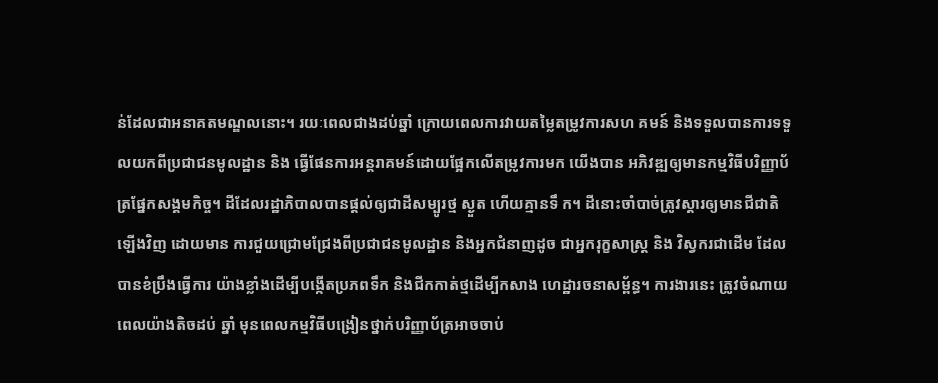ន់ដែលជាអនាគតមណ្ឌលនោះ។ រយៈពេលជាងដប់ឆ្នាំ ក្រោយពេលការវាយតម្លៃតម្រូវការសហ គមន៍ និងទទួលបានការទទួលយកពីប្រជាជនមូលដ្ឋាន និង ធ្វើផែនការអន្តរាគមន៍ដោយផ្អែកលើតម្រូវការមក យើងបាន អភិវឌ្ឍឲ្យមានកម្មវិធីបរិញ្ញាប័ត្រផ្នែកសង្គមកិច្ច។ ដីដែលរដ្ឋាភិបាលបានផ្ដល់ឲ្យជាដីសម្បូរថ្ម ស្ងួត ហើយគ្មានទឹ ក។ ដីនោះចាំបាច់ត្រូវស្ដារឲ្យមានជីជាតិឡើងវិញ ដោយមាន ការជួយជ្រោមជ្រែងពីប្រជាជនមូលដ្ឋាន និងអ្នកជំនាញដូច ជាអ្នករុក្ខសាស្ត្រ និង វិស្វករជាដើម ដែលបានខំប្រឹងធ្វើការ យ៉ាងខ្លាំងដើម្បីបង្កើតប្រភពទឹក និងជីកកាត់ថ្មដើម្បីកសាង ហេដ្ឋារចនាសម្ព័ន្ធ។ ការងារនេះ ត្រូវចំណាយពេលយ៉ាងតិចដប់ ឆ្នាំ មុនពេលកម្មវិធីបង្រៀនថ្នាក់បរិញ្ញាប័ត្រអាចចាប់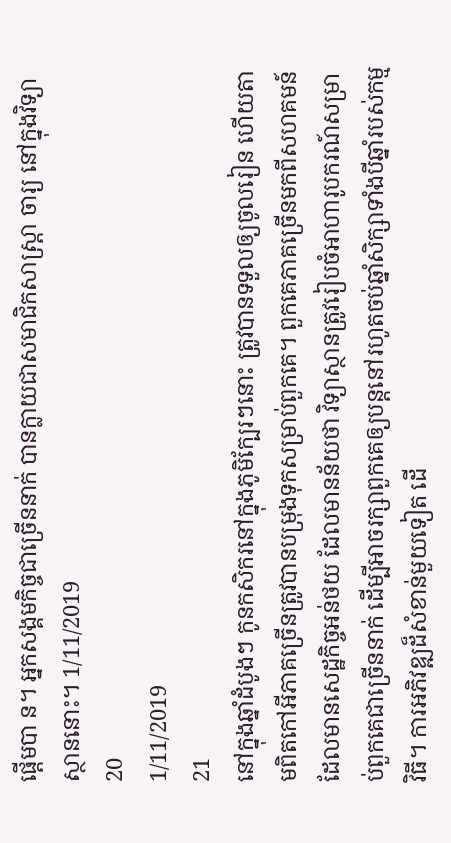ផ្ដើមបា ន។ អ្នកសង្គមកិច្ចជាច្រើននាក់ បានក្លាយជាសមាជិកសាស្ត្រា ចារ្យ នៅក្នុងវិទ្យាស្ថាននោះ។ 1/11/2019
20
1/11/2019
21
នៅក្នុងឆ្នាំដំបូងៗ កូនកសិករនៅក្នុងភូមិក្បែរៗនោះ ត្រូវបានទទួលឲ្យចូលរៀន ហើយតាមពិតកៅអីភាគច្រើនត្រូវបានបម្រុងទុកសម្រាប់ពួកគេ។ ពួកគេភាគច្រើនមកពីសហគមន៍ដែលមានសេដ្ឋកិច្ចអន់ថយ ដែលមានន័យថា វិទ្យាស្ថានត្រូវរៀបចំអាហារូបករណ៍សម្រាប់ពួកគេជាច្រើននាក់ ដើម្បីអាចរក្សាពួកគេឲ្យបន្តនៅរហូតចប់ឆ្នាំសិក្សាទាំងបីឆ្នាំរបស់កម្មវិធី។ ការអភិវឌ្ឍដ៏សំខាន់មួយទៀត ដើ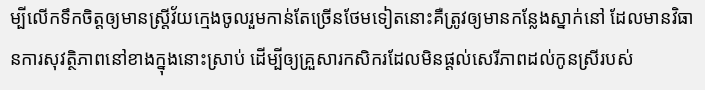ម្បីលើកទឹកចិត្តឲ្យមានស្ត្រីវ័យក្មេងចូលរួមកាន់តែច្រើនថែមទៀតនោះគឺត្រូវឲ្យមានកន្លែងស្នាក់នៅ ដែលមានវិធានការសុវត្ថិភាពនៅខាងក្នុងនោះស្រាប់ ដើម្បីឲ្យគ្រួសារកសិករដែលមិនផ្ដល់សេរីភាពដល់កូនស្រីរបស់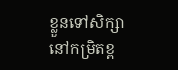ខ្លួនទៅសិក្សានៅកម្រិតខ្ព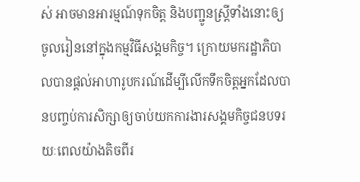ស់ អាចមានអារម្មណ៍ទុកចិត្ត និងបញ្ជូនស្រ្តីទាំងនោះឲ្យចូលរៀននៅក្នុងកម្មវិធីសង្គមកិច្ច។ ក្រោយមករដ្ឋាភិបាលបានផ្ដល់អាហារូបករណ៍ដើម្បីលើកទឹកចិត្តអ្នកដែលបានបញ្ចប់ការសិក្សាឲ្យចាប់យកការងារសង្គមកិច្ចជនបទរយៈពេលយ៉ាងតិចពីរ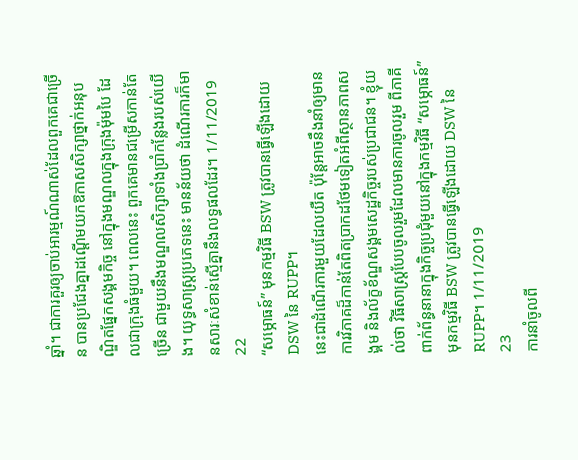ឆ្នាំ។ ជាការគួរឲ្យចាប់អារម្មណ៍ណាស់ដែលពួកគេជាច្រើន បានប្រជែងគ្នាដណ្ដើមយកឱកាសសិក្សាថ្នាក់អនុបណ្ឌិតផ្នែកសង្គមកិច្ច នៅក្នុងមណ្ឌលក្នុងក្រុងម៉ុមបៃ ដែលជាក្រុងធំមួយ។ ពេលនេះ ពួកគេមានជម្រើសកាន់តែច្រើន ជាមួយនឹងមណ្ឌលសិក្សាទាំងប្រាំកន្លែងរបស់យើង។ យុទ្ធសាស្ត្រប្រភេទនេះ មានន័យថា ដំណើរការក៏មានសារៈសំខាន់ស្មើគ្នានឹងលទ្ធផលដែរ។ 1/11/2019
22
“សម្ភោធន៍” មុនកម្មវិធី BSW ត្រូវបានធ្វើឡើងដោយ DSW នៃ RUPP។
នេះជាដំណើរការមួយដែលយឺត ប៉ុន្តែអាចនឹងនាំឲ្យមានការវិភាគដ៏កាន់តែពិតប្រាកដថែមទៀតអំពីស្ថានភាពសង្គម និងល័ក្ខខ័ណ្ឌសង្គមសេដ្ឋកិច្ចរបស់ប្រជាជន។ ខ្ញុំយល់ថា វិធីសាស្ត្របែបចូលរួមដែលមានការចូលរួម ពីភាគីពាក់ព័ន្ធនានាក្នុងកិច្ចប្រជុំមួយនៅក្នុងកម្មវិធី “សម្ភោធន៍” មុនកម្មវិធី BSW ត្រូវបានធ្វើឡើងដោយ DSW នៃ RUPP។ 1/11/2019
23
ការនាំចូលពី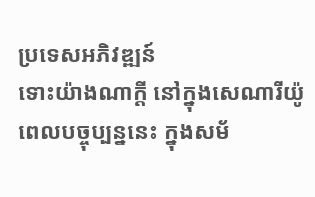ប្រទេសអភិវឌ្ឍន៍
ទោះយ៉ាងណាក្ដី នៅក្នុងសេណារីយ៉ូពេលបច្ចុប្បន្ននេះ ក្នុងសម័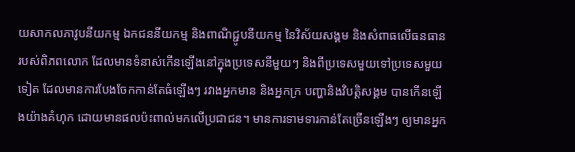យសាកលភាវូបនីយកម្ម ឯកជននីយកម្ម និងពាណិជ្ជូបនីយកម្ម នៃវិស័យសង្គម និងសំពាធលើធនធានរបស់ពិភពលោក ដែលមានទំនាស់កើនឡើងនៅក្នុងប្រទេសនីមួយៗ និងពីប្រទេសមួយទៅប្រទេសមួយទៀត ដែលមានការបែងចែកកាន់តែធំឡើងៗ រវាងអ្នកមាន និងអ្នកក្រ បញ្ហានិងវិបត្តិសង្គម បានកើនឡើងយ៉ាងគំហុក ដោយមានផលប៉ះពាល់មកលើប្រជាជន។ មានការទាមទារកាន់តែច្រើនឡើងៗ ឲ្យមានអ្នក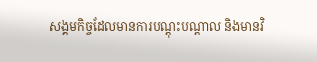សង្គមកិច្ចដែលមានការបណ្ដុះបណ្ដាល និងមានវិ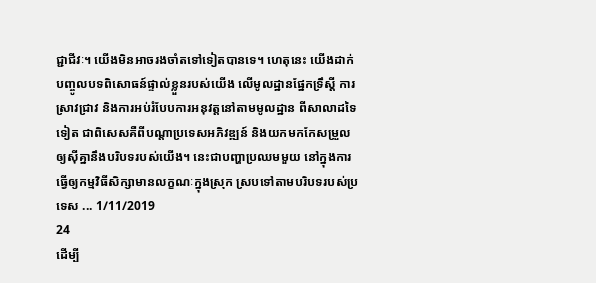ជ្ជាជីវៈ។ យើងមិនអាចរងចាំតទៅទៀតបានទេ។ ហេតុនេះ យើងដាក់បញ្ចូលបទពិសោធន៍ផ្ទាល់ខ្លួនរបស់យើង លើមូលដ្ឋានផ្នែកទ្រឹស្ដី ការស្រាវជ្រាវ និងការអប់រំបែបការអនុវត្តនៅតាមមូលដ្ឋាន ពីសាលាដទៃទៀត ជាពិសេសគឺពីបណ្ដាប្រទេសអភិវឌ្ឍន៍ និងយកមកកែសម្រួលឲ្យស៊ីគ្នានឹងបរិបទរបស់យើង។ នេះជាបញ្ហាប្រឈមមួយ នៅក្នុងការធ្វើឲ្យកម្មវិធីសិក្សាមានលក្ខណៈក្នុងស្រុក ស្របទៅតាមបរិបទរបស់ប្រទេស ... 1/11/2019
24
ដើម្បី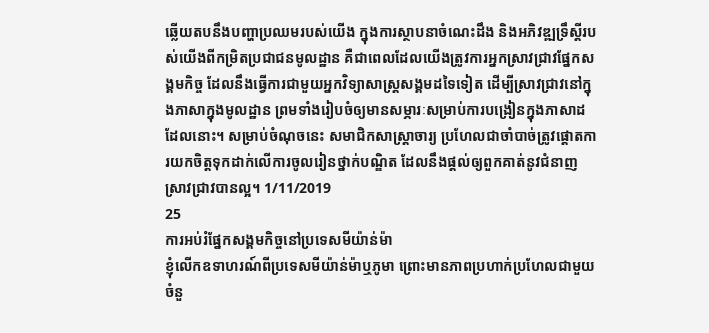ឆ្លើយតបនឹងបញ្ហាប្រឈមរបស់យើង ក្នុងការស្ថាបនាចំណេះដឹង និងអភិវឌ្ឍទ្រឹស្ដីរបស់យើងពីកម្រិតប្រជាជនមូលដ្ឋាន គឺជាពេលដែលយើងត្រូវការអ្នកស្រាវជ្រាវផ្នែកសង្គមកិច្ច ដែលនឹងធ្វើការជាមួយអ្នកវិទ្យាសាស្ត្រសង្គមដទៃទៀត ដើម្បីស្រាវជ្រាវនៅក្នុងភាសាក្នុងមូលដ្ឋាន ព្រមទាំងរៀបចំឲ្យមានសម្ភារៈសម្រាប់ការបង្រៀនក្នុងភាសាដដែលនោះ។ សម្រាប់ចំណុចនេះ សមាជិកសាស្ត្រាចារ្យ ប្រហែលជាចាំបាច់ត្រូវផ្ដោតការយកចិត្តទុកដាក់លើការចូលរៀនថ្នាក់បណ្ឌិត ដែលនឹងផ្ដល់ឲ្យពួកគាត់នូវជំនាញស្រាវជ្រាវបានល្អ។ 1/11/2019
25
ការអប់រំផ្នែកសង្គមកិច្ចនៅប្រទេសមីយ៉ាន់ម៉ា
ខ្ញុំលើកឧទាហរណ៍ពីប្រទេសមីយ៉ាន់ម៉ាឬភូមា ព្រោះមានភាពប្រហាក់ប្រហែលជាមួយចំនួ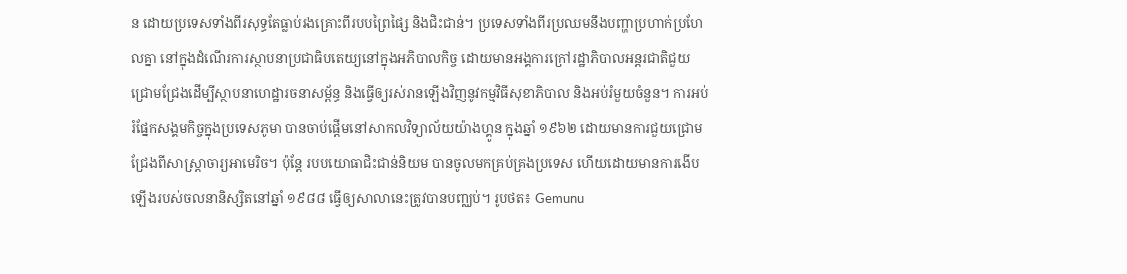ន ដោយប្រទេសទាំងពីរសុទ្ធតែធ្លាប់រងគ្រោះពីរបបព្រៃផ្សៃ និងជិះជាន់។ ប្រទេសទាំងពីរប្រឈមនឹងបញ្ហាប្រហាក់ប្រហែលគ្នា នៅក្នុងដំណើរការស្ថាបនាប្រជាធិបតេយ្យនៅក្នុងអភិបាលកិច្ច ដោយមានអង្គការក្រៅរដ្ឋាភិបាលអន្តរជាតិជួយជ្រោមជ្រែងដើម្បីស្ថាបនាហេដ្ឋារចនាសម្ព័ន្ធ និងធ្វើឲ្យរស់រានឡើងវិញនូវកម្មវិធីសុខាភិបាល និងអប់រំមួយចំនួន។ ការអប់រំផ្នែកសង្គមកិច្ចក្នុងប្រទេសភូមា បានចាប់ផ្ដើមនៅសាកលវិទ្យាល័យយ៉ាងហ្គូន ក្នុងឆ្នាំ ១៩៦២ ដោយមានការជួយជ្រោមជ្រែងពីសាស្ត្រាចារ្យអាមេរិច។ ប៉ុន្តែ របបយោធាជិះជាន់និយម បានចូលមកគ្រប់គ្រងប្រទេស ហើយដោយមានការងើបឡើងរបស់ចលនានិស្សិតនៅឆ្នាំ ១៩៨៨ ធ្វើឲ្យសាលានេះត្រូវបានបញ្ឈប់។ រូបថត៖ Gemunu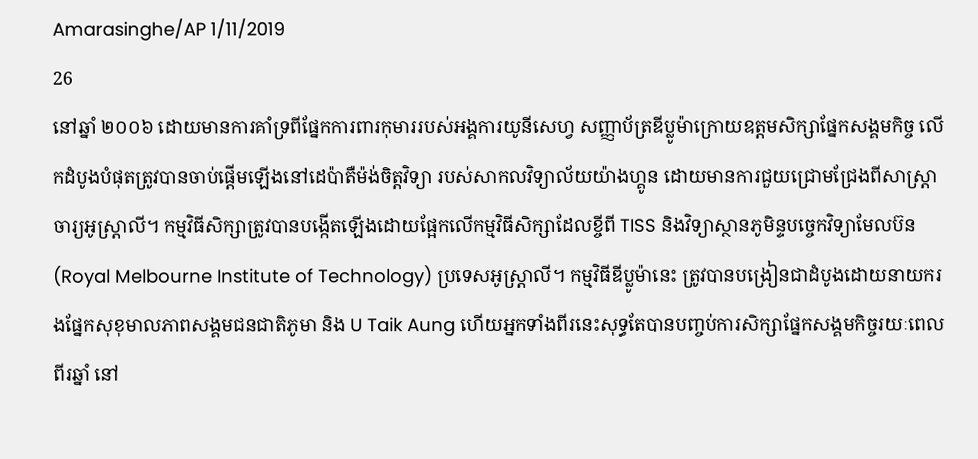Amarasinghe/AP 1/11/2019
26
នៅឆ្នាំ ២០០៦ ដោយមានការគាំទ្រពីផ្នែកការពារកុមាររបស់អង្គការយូនីសេហ្វ សញ្ញាប័ត្រឌីប្លូម៉ាក្រោយឧត្តមសិក្សាផ្នែកសង្គមកិច្ច លើកដំបូងបំផុតត្រូវបានចាប់ផ្ដើមឡើងនៅដេប៉ាតឺម៉ង់ចិត្តវិទ្យា របស់សាកលវិទ្យាល័យយ៉ាងហ្គូន ដោយមានការជួយជ្រោមជ្រែងពីសាស្ត្រាចារ្យអូស្ត្រាលី។ កម្មវិធីសិក្សាត្រូវបានបង្កើតឡើងដោយផ្អែកលើកម្មវិធីសិក្សាដែលខ្ចីពី TISS និងវិទ្យាស្ថានភូមិន្ទបច្ចេកវិទ្យាមែលប៊ន (Royal Melbourne Institute of Technology) ប្រទេសអូស្ត្រាលី។ កម្មវិធីឌីប្លូម៉ានេះ ត្រូវបានបង្រៀនជាដំបូងដោយនាយករងផ្នែកសុខុមាលភាពសង្គមជនជាតិភូមា និង U Taik Aung ហើយអ្នកទាំងពីរនេះសុទ្ធតែបានបញ្ចប់ការសិក្សាផ្នែកសង្គមកិច្ចរយៈពេលពីរឆ្នាំ នៅ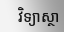វិទ្យាស្ថា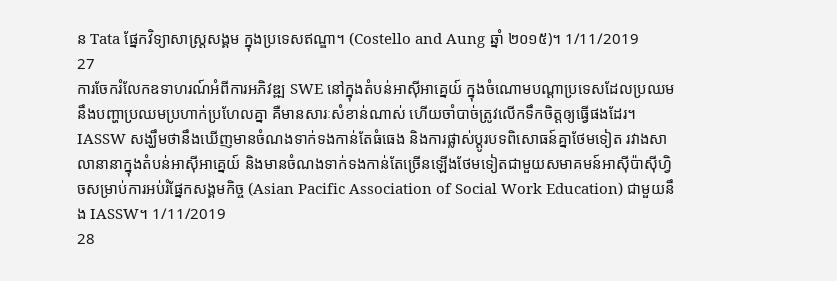ន Tata ផ្នែកវិទ្យាសាស្ត្រសង្គម ក្នុងប្រទេសឥណ្ឌា។ (Costello and Aung ឆ្នាំ ២០១៥)។ 1/11/2019
27
ការចែករំលែកឧទាហរណ៍អំពីការអភិវឌ្ឍ SWE នៅក្នុងតំបន់អាស៊ីអាគ្នេយ៍ ក្នុងចំណោមបណ្ដាប្រទេសដែលប្រឈមនឹងបញ្ហាប្រឈមប្រហាក់ប្រហែលគ្នា គឺមានសារៈសំខាន់ណាស់ ហើយចាំបាច់ត្រូវលើកទឹកចិត្តឲ្យធ្វើផងដែរ។ IASSW សង្ឃឹមថានឹងឃើញមានចំណងទាក់ទងកាន់តែធំធេង និងការផ្លាស់ប្ដូរបទពិសោធន៍គ្នាថែមទៀត រវាងសាលានានាក្នុងតំបន់អាស៊ីអាគ្នេយ៍ និងមានចំណងទាក់ទងកាន់តែច្រើនឡើងថែមទៀតជាមួយសមាគមន៍អាស៊ីប៉ាស៊ីហ្វិចសម្រាប់ការអប់រំផ្នែកសង្គមកិច្ច (Asian Pacific Association of Social Work Education) ជាមួយនឹង IASSW។ 1/11/2019
28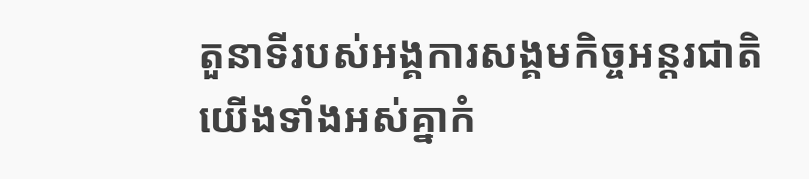តួនាទីរបស់អង្គការសង្គមកិច្ចអន្តរជាតិ
យើងទាំងអស់គ្នាកំ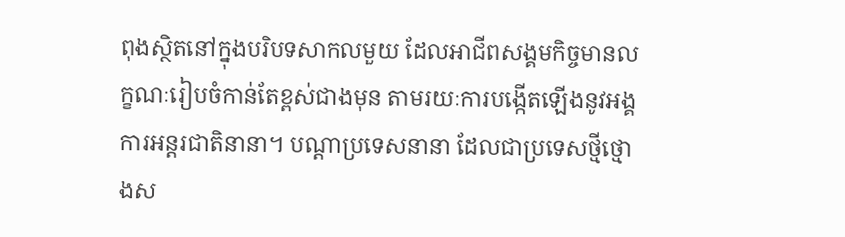ពុងស្ថិតនៅក្នុងបរិបទសាកលមួយ ដែលអាជីពសង្គមកិច្ចមានលក្ខណៈរៀបចំកាន់តែខ្ពស់ជាងមុន តាមរយៈការបង្កើតឡើងនូវអង្គការអន្តរជាតិនានា។ បណ្ដាប្រទេសនានា ដែលជាប្រទេសថ្មីថ្មោងស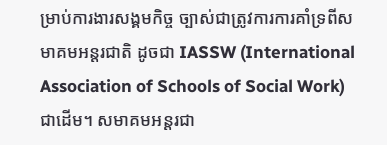ម្រាប់ការងារសង្គមកិច្ច ច្បាស់ជាត្រូវការការគាំទ្រពីសមាគមអន្តរជាតិ ដូចជា IASSW (International Association of Schools of Social Work) ជាដើម។ សមាគមអន្តរជា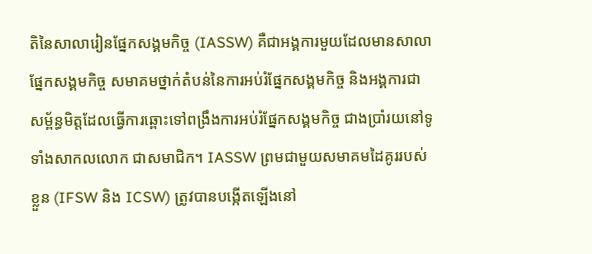តិនៃសាលារៀនផ្នែកសង្គមកិច្ច (IASSW) គឺជាអង្គការមួយដែលមានសាលាផ្នែកសង្គមកិច្ច សមាគមថ្នាក់តំបន់នៃការអប់រំផ្នែកសង្គមកិច្ច និងអង្គការជាសម្ព័ន្ធមិត្តដែលធ្វើការឆ្ពោះទៅពង្រឹងការអប់រំផ្នែកសង្គមកិច្ច ជាងប្រាំរយនៅទូទាំងសាកលលោក ជាសមាជិក។ IASSW ព្រមជាមួយសមាគមដៃគូររបស់ខ្លួន (IFSW និង ICSW) ត្រូវបានបង្កើតឡើងនៅ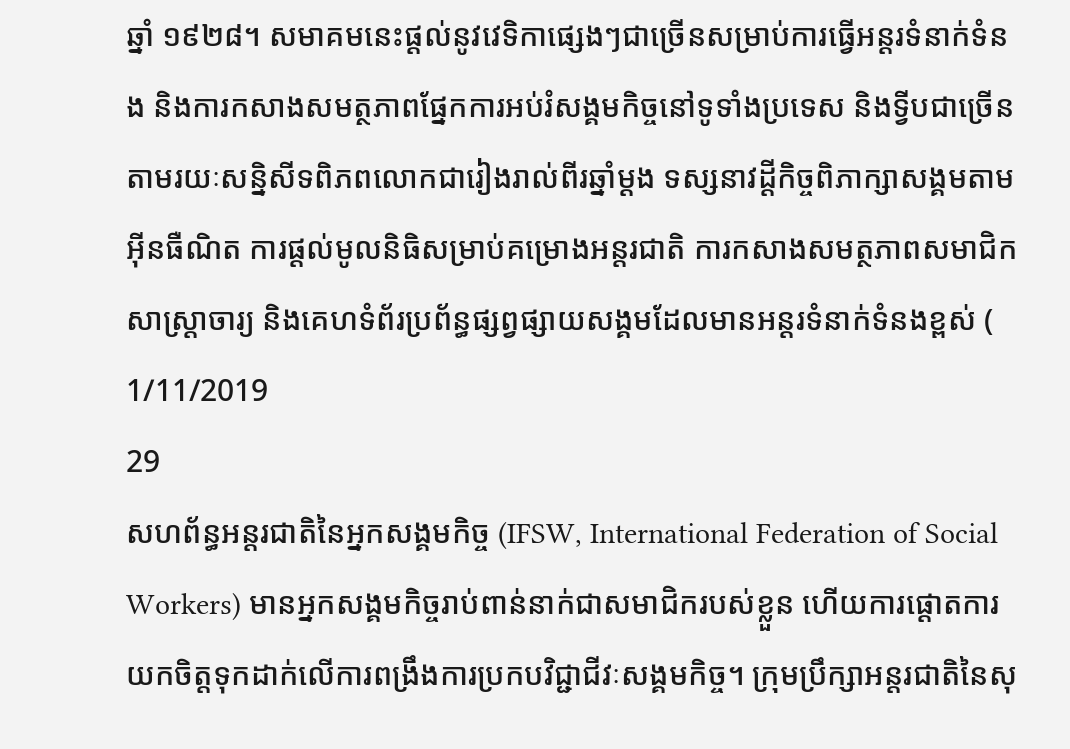ឆ្នាំ ១៩២៨។ សមាគមនេះផ្ដល់នូវវេទិកាផ្សេងៗជាច្រើនសម្រាប់ការធ្វើអន្តរទំនាក់ទំនង និងការកសាងសមត្ថភាពផ្នែកការអប់រំសង្គមកិច្ចនៅទូទាំងប្រទេស និងទ្វីបជាច្រើន តាមរយៈសន្និសីទពិភពលោកជារៀងរាល់ពីរឆ្នាំម្ដង ទស្សនាវដ្ដីកិច្ចពិភាក្សាសង្គមតាមអ៊ីនធឺណិត ការផ្ដល់មូលនិធិសម្រាប់គម្រោងអន្តរជាតិ ការកសាងសមត្ថភាពសមាជិកសាស្ត្រាចារ្យ និងគេហទំព័រប្រព័ន្ធផ្សព្វផ្សាយសង្គមដែលមានអន្តរទំនាក់ទំនងខ្ពស់ ( 1/11/2019
29
សហព័ន្ធអន្តរជាតិនៃអ្នកសង្គមកិច្ច (IFSW, International Federation of Social Workers) មានអ្នកសង្គមកិច្ចរាប់ពាន់នាក់ជាសមាជិករបស់ខ្លួន ហើយការផ្ដោតការយកចិត្តទុកដាក់លើការពង្រឹងការប្រកបវិជ្ជាជីវៈសង្គមកិច្ច។ ក្រុមប្រឹក្សាអន្តរជាតិនៃសុ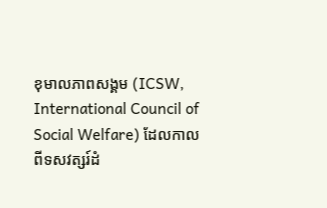ខុមាលភាពសង្គម (ICSW, International Council of Social Welfare) ដែលកាលពីទសវត្សរ៍ដំ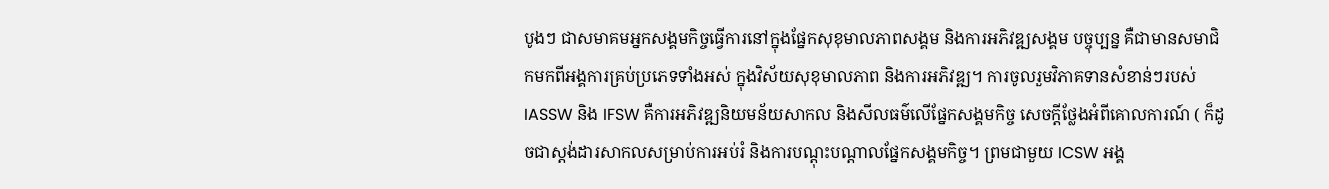បូងៗ ជាសមាគមអ្នកសង្គមកិច្ចធ្វើការនៅក្នុងផ្នែកសុខុមាលភាពសង្គម និងការអភិវឌ្ឍសង្គម បច្ចុប្បន្ន គឺជាមានសមាជិកមកពីអង្គការគ្រប់ប្រភេទទាំងអស់ ក្នុងវិស័យសុខុមាលភាព និងការអភិវឌ្ឍ។ ការចូលរួមវិភាគទានសំខាន់ៗរបស់ IASSW និង IFSW គឺការអភិវឌ្ឍនិយមន័យសាកល និងសីលធម៌លើផ្នែកសង្គមកិច្ច សេចក្ដីថ្លែងអំពីគោលការណ៍ ( ក៏ដូចជាស្ដង់ដារសាកលសម្រាប់ការអប់រំ និងការបណ្ដុះបណ្ដាលផ្នែកសង្គមកិច្ច។ ព្រមជាមួយ ICSW អង្គ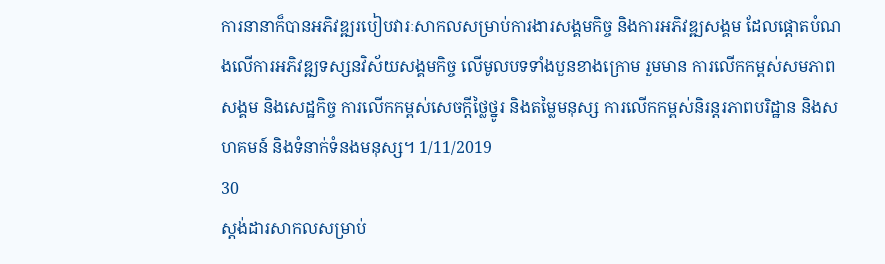ការនានាក៏បានអភិវឌ្ឍរបៀបវារៈសាកលសម្រាប់ការងារសង្គមកិច្ច និងការអភិវឌ្ឍសង្គម ដែលផ្ដោតបំណងលើការអភិវឌ្ឍទស្សនវិស័យសង្គមកិច្ច លើមូលបទទាំងបួនខាងក្រោម រួមមាន ការលើកកម្ពស់សមភាពសង្គម និងសេដ្ឋកិច្ច ការលើកកម្ពស់សេចក្ដីថ្លៃថ្នូរ និងតម្លៃមនុស្ស ការលើកកម្ពស់និរន្តរភាពបរិដ្ឋាន និងសហគមន៍ និងទំនាក់ទំនងមនុស្ស។ 1/11/2019
30
ស្ដង់ដារសាកលសម្រាប់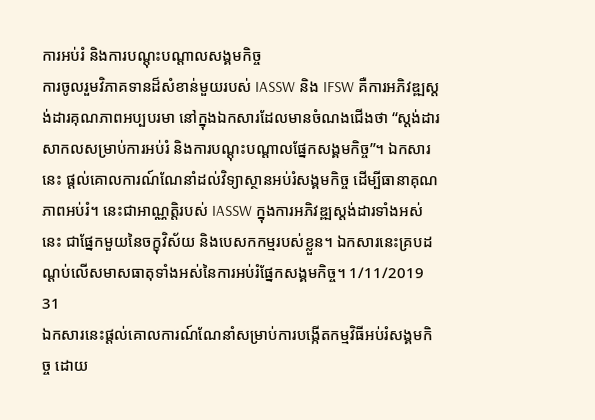ការអប់រំ និងការបណ្ដុះបណ្ដាលសង្គមកិច្ច
ការចូលរួមវិភាគទានដ៏សំខាន់មួយរបស់ IASSW និង IFSW គឺការអភិវឌ្ឍស្ដង់ដារគុណភាពអប្បបរមា នៅក្នុងឯកសារដែលមានចំណងជើងថា “ស្តង់ដារសាកលសម្រាប់ការអប់រំ និងការបណ្ដុះបណ្ដាលផ្នែកសង្គមកិច្ច”។ ឯកសារនេះ ផ្ដល់គោលការណ៍ណែនាំដល់វិទ្យាស្ថានអប់រំសង្គមកិច្ច ដើម្បីធានាគុណភាពអប់រំ។ នេះជាអាណ្ណត្តិរបស់ IASSW ក្នុងការអភិវឌ្ឍស្ដង់ដារទាំងអស់នេះ ជាផ្នែកមួយនៃចក្ខុវិស័យ និងបេសកកម្មរបស់ខ្លួន។ ឯកសារនេះគ្របដណ្ដប់លើសមាសធាតុទាំងអស់នៃការអប់រំផ្នែកសង្គមកិច្ច។ 1/11/2019
31
ឯកសារនេះផ្ដល់គោលការណ៍ណែនាំសម្រាប់ការបង្កើតកម្មវិធីអប់រំសង្គមកិច្ច ដោយ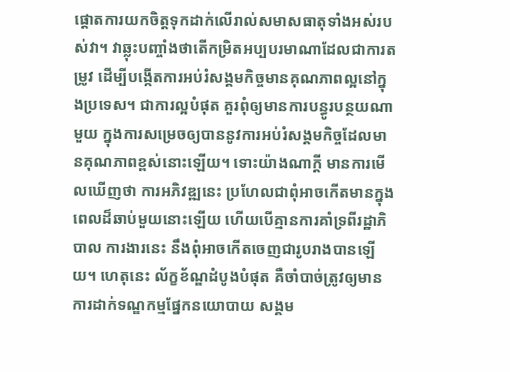ផ្តោតការយកចិត្តទុកដាក់លើរាល់សមាសធាតុទាំងអស់របស់វា។ វាឆ្លុះបញ្ចាំងថាតើកម្រិតអប្បបរមាណាដែលជាការតម្រូវ ដើម្បីបង្កើតការអប់រំសង្គមកិច្ចមានគុណភាពល្អនៅក្នុងប្រទេស។ ជាការល្អបំផុត គួរពុំឲ្យមានការបន្ធូរបន្ថយណាមួយ ក្នុងការសម្រេចឲ្យបាននូវការអប់រំសង្គមកិច្ចដែលមានគុណភាពខ្ពស់នោះឡើយ។ ទោះយ៉ាងណាក្ដី មានការមើលឃើញថា ការអភិវឌ្ឍនេះ ប្រហែលជាពុំអាចកើតមានក្នុងពេលដ៏ឆាប់មួយនោះឡើយ ហើយបើគ្មានការគាំទ្រពីរដ្ឋាភិបាល ការងារនេះ នឹងពុំអាចកើតចេញជារូបរាងបានឡើយ។ ហេតុនេះ ល័ក្ខខ័ណ្ឌដំបូងបំផុត គឺចាំបាច់ត្រូវឲ្យមានការដាក់ទណ្ឌកម្មផ្នែកនយោបាយ សង្គម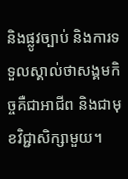និងផ្លូវច្បាប់ និងការទទួលស្គាល់ថាសង្គមកិច្ចគឺជាអាជីព និងជាមុខវិជ្ជាសិក្សាមួយ។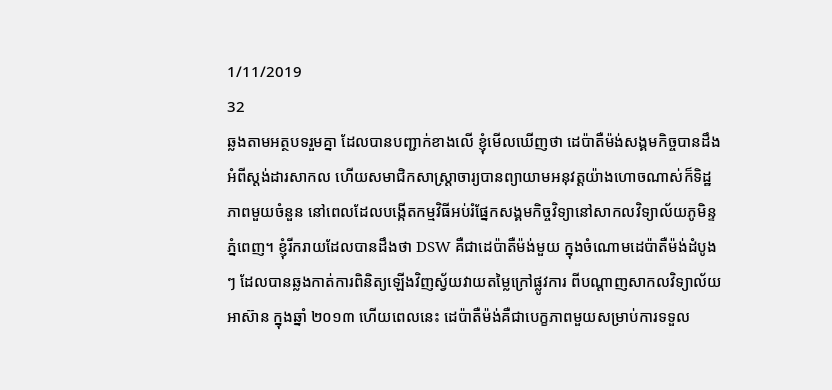1/11/2019
32
ឆ្លងតាមអត្ថបទរួមគ្នា ដែលបានបញ្ជាក់ខាងលើ ខ្ញុំមើលឃើញថា ដេប៉ាតឺម៉ង់សង្គមកិច្ចបានដឹងអំពីស្ដង់ដារសាកល ហើយសមាជិកសាស្ត្រាចារ្យបានព្យាយាមអនុវត្តយ៉ាងហោចណាស់ក៏ទិដ្ឋភាពមួយចំនួន នៅពេលដែលបង្កើតកម្មវិធីអប់រំផ្នែកសង្គមកិច្ចវិទ្យានៅសាកលវិទ្យាល័យភូមិន្ទភ្នំពេញ។ ខ្ញុំរីករាយដែលបានដឹងថា DSW គឺជាដេប៉ាតឺម៉ង់មួយ ក្នុងចំណោមដេប៉ាតឺម៉ង់ដំបូងៗ ដែលបានឆ្លងកាត់ការពិនិត្យឡើងវិញស្វ័យវាយតម្លៃក្រៅផ្លូវការ ពីបណ្ដាញសាកលវិទ្យាល័យអាស៊ាន ក្នុងឆ្នាំ ២០១៣ ហើយពេលនេះ ដេប៉ាតឺម៉ង់គឺជាបេក្ខភាពមួយសម្រាប់ការទទួល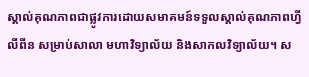ស្គាល់គុណភាពជាផ្លូវការដោយសមាគមន៍ទទួលស្គាល់គុណភាពហ្វីលីពីន សម្រាប់សាលា មហាវិទ្យាល័យ និងសាកលវិទ្យាល័យ។ ស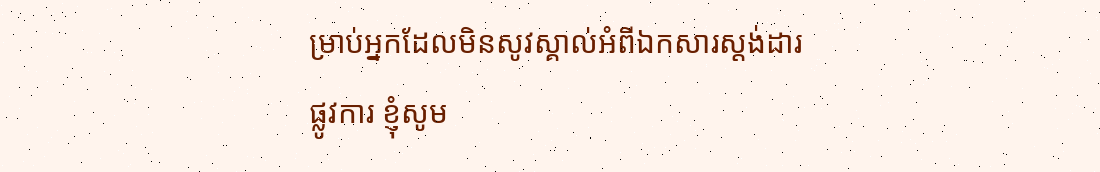ម្រាប់អ្នកដែលមិនសូវស្គាល់អំពីឯកសារស្តង់ដារផ្លូវការ ខ្ញុំសូម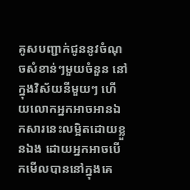គូសបញ្ជាក់ជូននូវចំណុចសំខាន់ៗមួយចំនួន នៅក្នុងវិស័យនីមួយៗ ហើយលោកអ្នកអាចអានឯកសារនេះលម្អិតដោយខ្លួនឯង ដោយអ្នកអាចបើកមើលបាននៅក្នុងគេ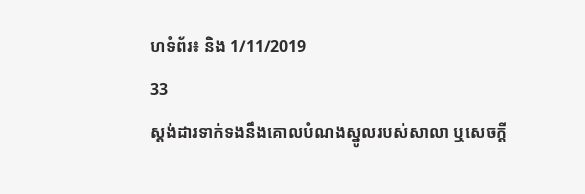ហទំព័រ៖ និង 1/11/2019
33
ស្ដង់ដារទាក់ទងនឹងគោលបំណងស្នូលរបស់សាលា ឬសេចក្ដី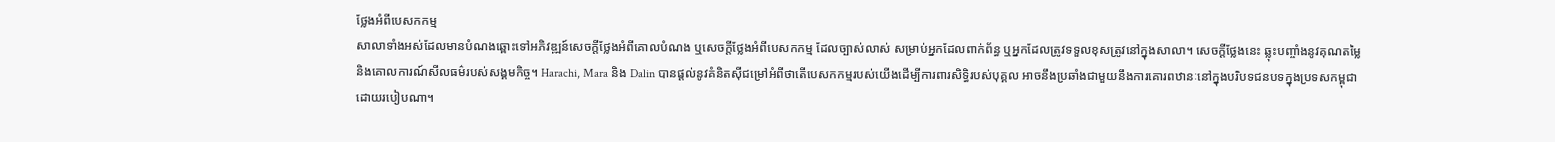ថ្លែងអំពីបេសកកម្ម
សាលាទាំងអស់ដែលមានបំណងឆ្ពោះទៅអភិវឌ្ឍន៍សេចក្ដីថ្លែងអំពីគោលបំណង ឬសេចក្ដីថ្លែងអំពីបេសកកម្ម ដែលច្បាស់លាស់ សម្រាប់អ្នកដែលពាក់ព័ន្ធ ឬអ្នកដែលត្រូវទទួលខុសត្រូវនៅក្នុងសាលា។ សេចក្ដីថ្លែងនេះ ឆ្លុះបញ្ចាំងនូវគុណតម្លៃ និងគោលការណ៍សីលធម៌របស់សង្គមកិច្ច។ Harachi, Mara និង Dalin បានផ្ដល់នូវគំនិតស៊ីជម្រៅអំពីថាតើបេសកកម្មរបស់យើងដើម្បីការពារសិទ្ធិរបស់បុគ្គល អាចនឹងប្រឆាំងជាមួយនឹងការគោរពឋានៈនៅក្នុងបរិបទជនបទក្នុងប្រទសកម្ពុជាដោយរបៀបណា។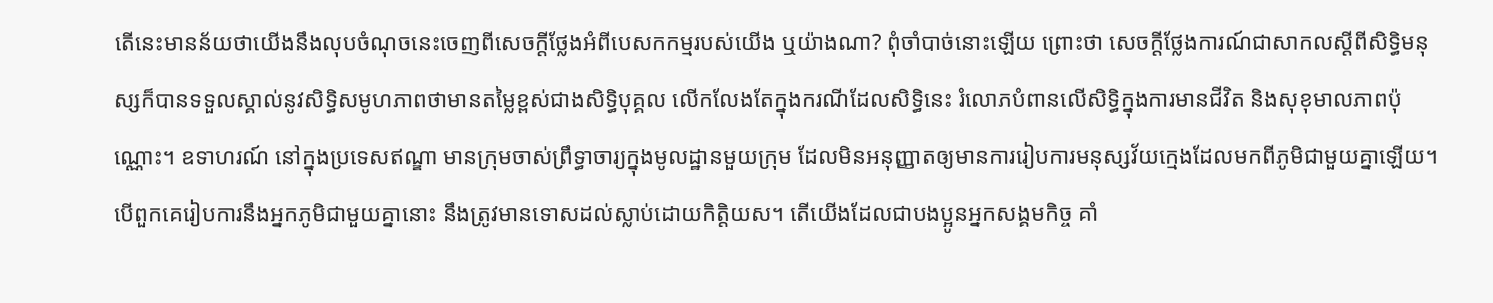តើនេះមានន័យថាយើងនឹងលុបចំណុចនេះចេញពីសេចក្ដីថ្លែងអំពីបេសកកម្មរបស់យើង ឬយ៉ាងណា? ពុំចាំបាច់នោះឡើយ ព្រោះថា សេចក្ដីថ្លែងការណ៍ជាសាកលស្ដីពីសិទ្ធិមនុស្សក៏បានទទួលស្គាល់នូវសិទ្ធិសមូហភាពថាមានតម្លៃខ្ពស់ជាងសិទ្ធិបុគ្គល លើកលែងតែក្នុងករណីដែលសិទ្ធិនេះ រំលោភបំពានលើសិទ្ធិក្នុងការមានជីវិត និងសុខុមាលភាពប៉ុណ្ណោះ។ ឧទាហរណ៍ នៅក្នុងប្រទេសឥណ្ឌា មានក្រុមចាស់ព្រឹទ្ធាចារ្យក្នុងមូលដ្ឋានមួយក្រុម ដែលមិនអនុញ្ញាតឲ្យមានការរៀបការមនុស្សវ័យក្មេងដែលមកពីភូមិជាមួយគ្នាឡើយ។ បើពួកគេរៀបការនឹងអ្នកភូមិជាមួយគ្នានោះ នឹងត្រូវមានទោសដល់ស្លាប់ដោយកិត្តិយស។ តើយើងដែលជាបងប្អូនអ្នកសង្គមកិច្ច គាំ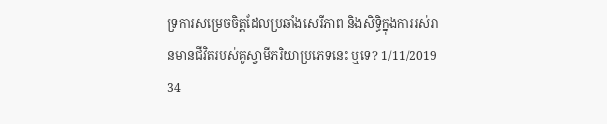ទ្រការសម្រេចចិត្តដែលប្រឆាំងសេរីភាព និងសិទ្ធិក្នុងការរស់រានមានជីវិតរបស់គូស្វាមីភរិយាប្រភេទនេះ ឬទេ? 1/11/2019
34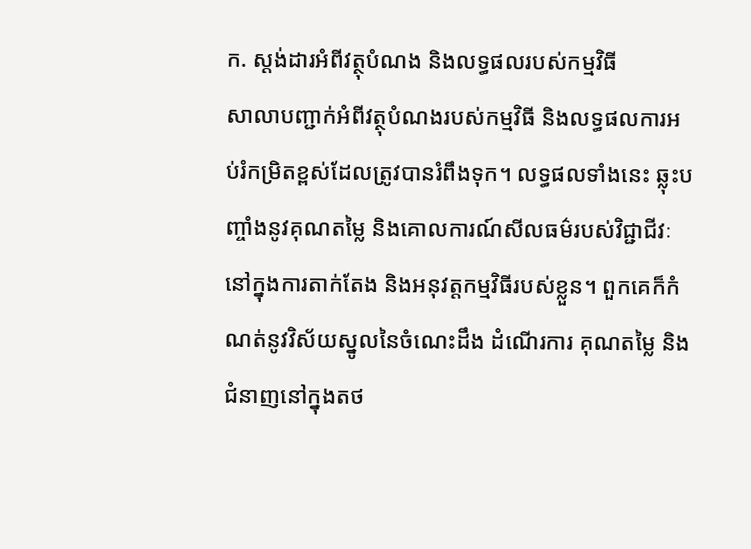ក. ស្ដង់ដារអំពីវត្ថុបំណង និងលទ្ធផលរបស់កម្មវិធី
សាលាបញ្ជាក់អំពីវត្ថុបំណងរបស់កម្មវិធី និងលទ្ធផលការអប់រំកម្រិតខ្ពស់ដែលត្រូវបានរំពឹងទុក។ លទ្ធផលទាំងនេះ ឆ្លុះបញ្ចាំងនូវគុណតម្លៃ និងគោលការណ៍សីលធម៌របស់វិជ្ជាជីវៈ នៅក្នុងការតាក់តែង និងអនុវត្តកម្មវិធីរបស់ខ្លួន។ ពួកគេក៏កំណត់នូវវិស័យស្នូលនៃចំណេះដឹង ដំណើរការ គុណតម្លៃ និងជំនាញនៅក្នុងតថ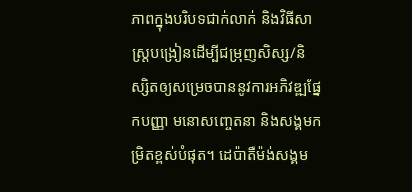ភាពក្នុងបរិបទជាក់លាក់ និងវិធីសាស្ត្របង្រៀនដើម្បីជម្រុញសិស្ស/និស្សិតឲ្យសម្រេចបាននូវការអភិវឌ្ឍផ្នែកបញ្ញា មនោសញ្ចេតនា និងសង្គមកម្រិតខ្ពស់បំផុត។ ដេប៉ាតឺម៉ង់សង្គម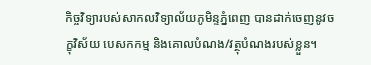កិច្ចវិទ្យារបស់សាកលវិទ្យាល័យភូមិន្ទភ្នំពេញ បានដាក់ចេញនូវចក្ខុវិស័យ បេសកកម្ម និងគោលបំណង/វត្ថុបំណងរបស់ខ្លួន។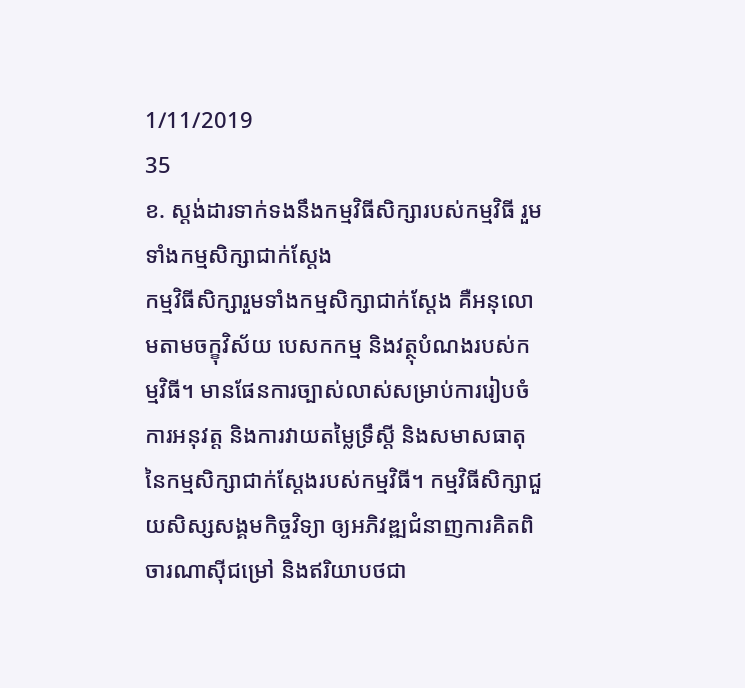1/11/2019
35
ខ. ស្ដង់ដារទាក់ទងនឹងកម្មវិធីសិក្សារបស់កម្មវិធី រួមទាំងកម្មសិក្សាជាក់ស្ដែង
កម្មវិធីសិក្សារួមទាំងកម្មសិក្សាជាក់ស្ដែង គឺអនុលោមតាមចក្ខុវិស័យ បេសកកម្ម និងវត្ថុបំណងរបស់កម្មវិធី។ មានផែនការច្បាស់លាស់សម្រាប់ការរៀបចំ ការអនុវត្ត និងការវាយតម្លៃទ្រឹស្ដី និងសមាសធាតុនៃកម្មសិក្សាជាក់ស្ដែងរបស់កម្មវិធី។ កម្មវិធីសិក្សាជួយសិស្សសង្គមកិច្ចវិទ្យា ឲ្យអភិវឌ្ឍជំនាញការគិតពិចារណាស៊ីជម្រៅ និងឥរិយាបថជា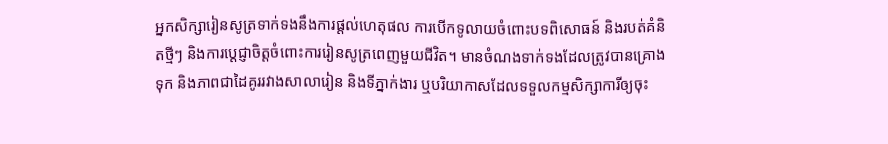អ្នកសិក្សារៀនសូត្រទាក់ទងនឹងការផ្ដល់ហេតុផល ការបើកទូលាយចំពោះបទពិសោធន៍ និងរបត់គំនិតថ្មីៗ និងការប្ដេជ្ញាចិត្តចំពោះការរៀនសូត្រពេញមួយជីវិត។ មានចំណងទាក់ទងដែលត្រូវបានគ្រោងទុក និងភាពជាដៃគូររវាងសាលារៀន និងទីភ្នាក់ងារ ឬបរិយាកាសដែលទទួលកម្មសិក្សាការីឲ្យចុះ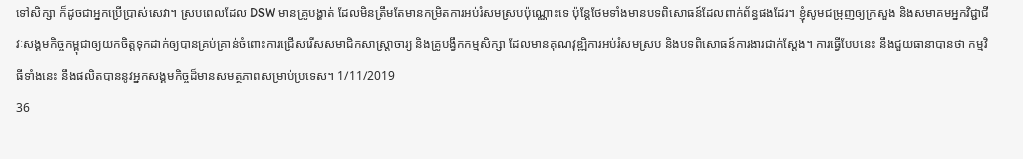ទៅសិក្សា ក៏ដូចជាអ្នកប្រើប្រាស់សេវា។ ស្របពេលដែល DSW មានគ្រូបង្ហាត់ ដែលមិនត្រឹមតែមានកម្រិតការអប់រំសមស្របប៉ុណ្ណោះទេ ប៉ុន្តែថែមទាំងមានបទពិសោធន៍ដែលពាក់ព័ន្ធផងដែរ។ ខ្ញុំសូមជម្រុញឲ្យក្រសួង និងសមាគមអ្នកវិជ្ជាជីវៈសង្គមកិច្ចកម្ពុជាឲ្យយកចិត្តទុកដាក់ឲ្យបានគ្រប់គ្រាន់ចំពោះការជ្រើសរើសសមាជិកសាស្ត្រាចារ្យ និងគ្រូបង្វឹកកម្មសិក្សា ដែលមានគុណវុឌ្ឍិការអប់រំសមស្រប និងបទពិសោធន៍ការងារជាក់ស្ដែង។ ការធ្វើបែបនេះ នឹងជួយធានាបានថា កម្មវិធីទាំងនេះ នឹងផលិតបាននូវអ្នកសង្គមកិច្ចដ៏មានសមត្ថភាពសម្រាប់ប្រទេស។ 1/11/2019
36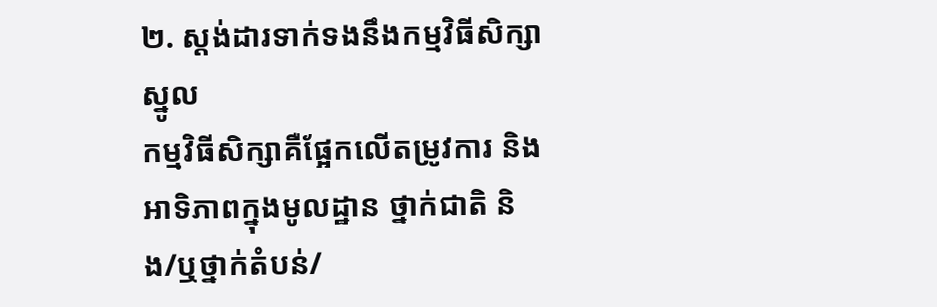២. ស្តង់ដារទាក់ទងនឹងកម្មវិធីសិក្សាស្នូល
កម្មវិធីសិក្សាគឺផ្អែកលើតម្រូវការ និងអាទិភាពក្នុងមូលដ្ឋាន ថ្នាក់ជាតិ និង/ឬថ្នាក់តំបន់/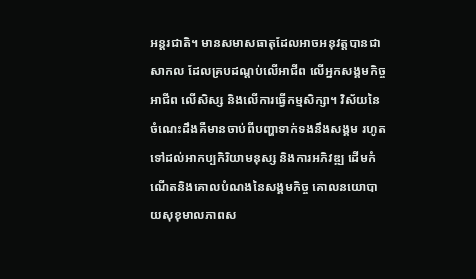អន្តរជាតិ។ មានសមាសធាតុដែលអាចអនុវត្តបានជាសាកល ដែលគ្របដណ្ដប់លើអាជីព លើអ្នកសង្គមកិច្ចអាជីព លើសិស្ស និងលើការធ្វើកម្មសិក្សា។ វិស័យនៃចំណេះដឹងគឺមានចាប់ពីបញ្ហាទាក់ទងនឹងសង្គម រហូតទៅដល់អាកប្បកិរិយាមនុស្ស និងការអភិវឌ្ឍ ដើមកំណើតនិងគោលបំណងនៃសង្គមកិច្ច គោលនយោបាយសុខុមាលភាពស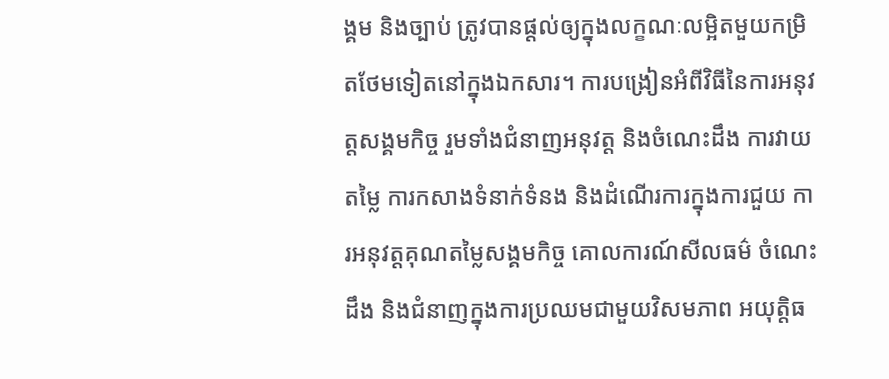ង្គម និងច្បាប់ ត្រូវបានផ្ដល់ឲ្យក្នុងលក្ខណៈលម្អិតមួយកម្រិតថែមទៀតនៅក្នុងឯកសារ។ ការបង្រៀនអំពីវិធីនៃការអនុវត្តសង្គមកិច្ច រួមទាំងជំនាញអនុវត្ត និងចំណេះដឹង ការវាយតម្លៃ ការកសាងទំនាក់ទំនង និងដំណើរការក្នុងការជួយ ការអនុវត្តគុណតម្លៃសង្គមកិច្ច គោលការណ៍សីលធម៌ ចំណេះដឹង និងជំនាញក្នុងការប្រឈមជាមួយវិសមភាព អយុត្តិធ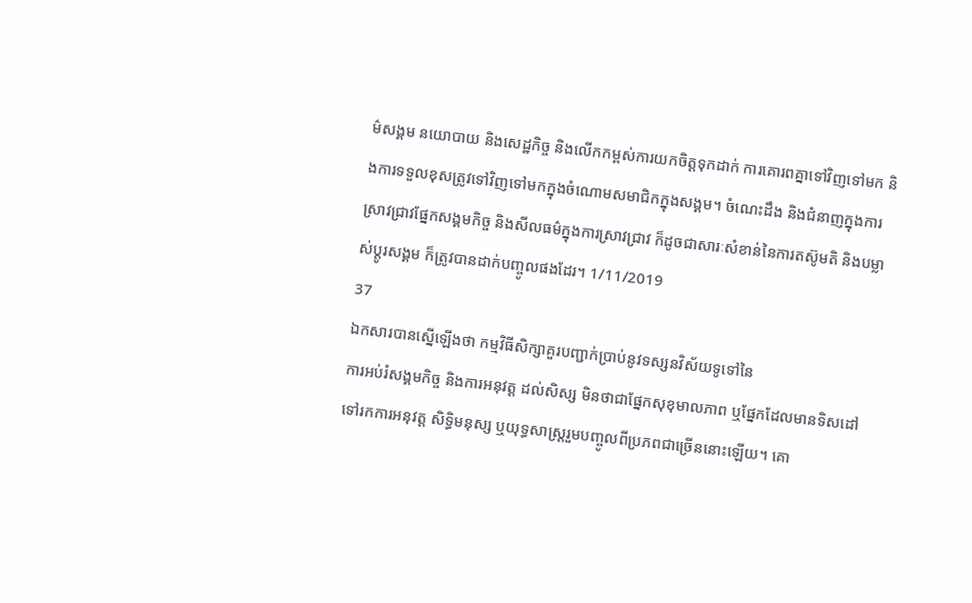ម៌សង្គម នយោបាយ និងសេដ្ឋកិច្ច និងលើកកម្ពស់ការយកចិត្តទុកដាក់ ការគោរពគ្នាទៅវិញទៅមក និងការទទួលខុសត្រូវទៅវិញទៅមកក្នុងចំណោមសមាជិកក្នុងសង្គម។ ចំណេះដឹង និងជំនាញក្នុងការស្រាវជ្រាវផ្នែកសង្គមកិច្ច និងសីលធម៌ក្នុងការស្រាវជ្រាវ ក៏ដូចជាសារៈសំខាន់នៃការតស៊ូមតិ និងបម្លាស់ប្ដូរសង្គម ក៏ត្រូវបានដាក់បញ្ចូលផងដែរ។ 1/11/2019
37
ឯកសារបានស្នើឡើងថា កម្មវិធីសិក្សាគួរបញ្ជាក់ប្រាប់នូវទស្សនវិស័យទូទៅនៃ
ការអប់រំសង្គមកិច្ច និងការអនុវត្ត ដល់សិស្ស មិនថាជាផ្នែកសុខុមាលភាព ឬផ្នែកដែលមានទិសដៅទៅរកការអនុវត្ត សិទ្ធិមនុស្ស ឬយុទ្ធសាស្ត្ររួមបញ្ចូលពីប្រភពជាច្រើននោះឡើយ។ គោ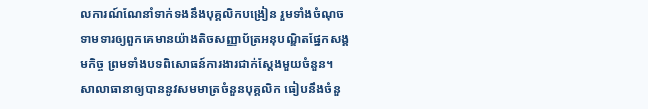លការណ៍ណែនាំទាក់ទងនឹងបុគ្គលិកបង្រៀន រួមទាំងចំណុចទាមទារឲ្យពួកគេមានយ៉ាងតិចសញ្ញាប័ត្រអនុបណ្ឌិតផ្នែកសង្គមកិច្ច ព្រមទាំងបទពិសោធន៍ការងារជាក់ស្ដែងមួយចំនួន។ សាលាធានាឲ្យបាននូវសមមាត្រចំនួនបុគ្គលិក ធៀបនឹងចំនួ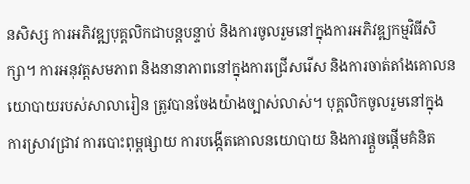នសិស្ស ការអភិវឌ្ឍបុគ្គលិកជាបន្តបន្ទាប់ និងការចូលរួមនៅក្នុងការអភិវឌ្ឍកម្មវិធីសិក្សា។ ការអនុវត្តសមភាព និងនានាភាពនៅក្នុងការជ្រើសរើស និងការចាត់តាំងគោលនយោបាយរបស់សាលារៀន ត្រូវបានចែងយ៉ាងច្បាស់លាស់។ បុគ្គលិកចូលរួមនៅក្នុងការស្រាវជ្រាវ ការបោះពុម្ពផ្សាយ ការបង្កើតគោលនយោបាយ និងការផ្តួចផ្ដើមគំនិត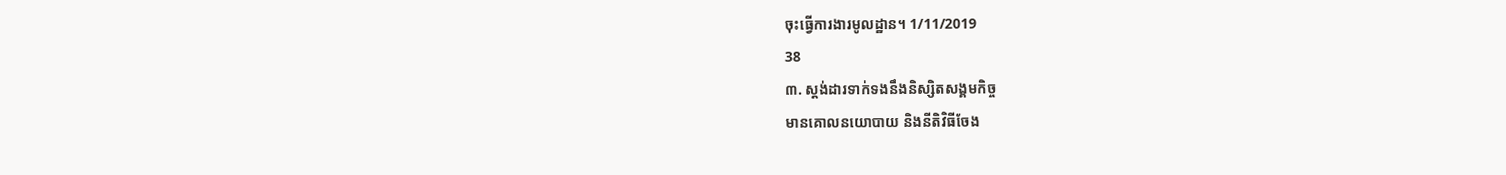ចុះធ្វើការងារមូលដ្ឋាន។ 1/11/2019
38
៣. ស្តង់ដារទាក់ទងនឹងនិស្សិតសង្គមកិច្ច
មានគោលនយោបាយ និងនីតិវិធីចែង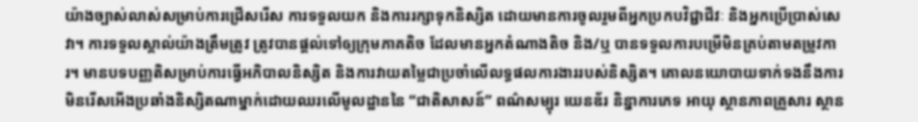យ៉ាងច្បាស់លាស់សម្រាប់ការជ្រើសរើស ការទទួលយក និងការរក្សាទុកនិស្សិត ដោយមានការចូលរួមពីអ្នកប្រកបវិជ្ជាជីវៈ និងអ្នកប្រើប្រាស់សេវា។ ការទទួលស្គាល់យ៉ាងត្រឹមត្រូវ ត្រូវបានផ្ដល់ទៅឲ្យក្រុមភាគតិច ដែលមានអ្នកតំណាងតិច និង/ឬ បានទទួលការបម្រើមិនគ្រប់តាមតម្រូវការ។ មានបទបញ្ញតិសម្រាប់ការធ្វើអភិបាលនិស្សិត និងការវាយតម្លៃជាប្រចាំលើលទ្ធផលការងាររបស់និស្សិត។ គោលនយោបាយទាក់ទងនឹងការមិនរើសអើងប្រឆាំងនិស្សិតណាម្នាក់ដោយឈរលើមូលដ្ឋាននៃ “ជាតិសាសន៍” ពណ៌សម្បុរ យេនឌ័រ និន្នាការភេទ អាយុ ស្ថានភាពគ្រួសារ ស្ថាន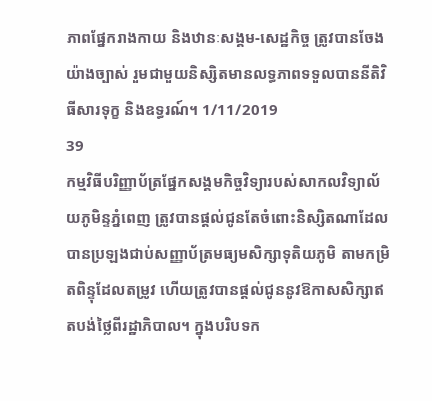ភាពផ្នែករាងកាយ និងឋានៈសង្គម-សេដ្ឋកិច្ច ត្រូវបានចែងយ៉ាងច្បាស់ រួមជាមួយនិស្សិតមានលទ្ធភាពទទួលបាននីតិវិធីសារទុក្ខ និងឧទ្ធរណ៍។ 1/11/2019
39
កម្មវិធីបរិញ្ញាប័ត្រផ្នែកសង្គមកិច្ចវិទ្យារបស់សាកលវិទ្យាល័យភូមិន្ទភ្នំពេញ ត្រូវបានផ្ដល់ជូនតែចំពោះនិស្សិតណាដែលបានប្រឡងជាប់សញ្ញាប័ត្រមធ្យមសិក្សាទុតិយភូមិ តាមកម្រិតពិន្ទុដែលតម្រូវ ហើយត្រូវបានផ្ដល់ជូននូវឱកាសសិក្សាឥតបង់ថ្លៃពីរដ្ឋាភិបាល។ ក្នុងបរិបទក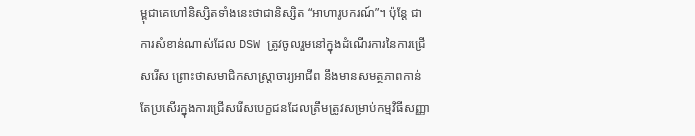ម្ពុជាគេហៅនិស្សិតទាំងនេះថាជានិស្សិត “អាហារូបករណ៍”។ ប៉ុន្តែ ជាការសំខាន់ណាស់ដែល DSW ត្រូវចូលរួមនៅក្នុងដំណើរការនៃការជ្រើសរើស ព្រោះថាសមាជិកសាស្ត្រាចារ្យអាជីព នឹងមានសមត្ថភាពកាន់តែប្រសើរក្នុងការជ្រើសរើសបេក្ខជនដែលត្រឹមត្រូវសម្រាប់កម្មវិធីសញ្ញា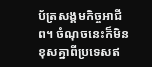ប័ត្រសង្គមកិច្ចអាជីព។ ចំណុចនេះក៏មិនខុសគ្នាពីប្រទេសឥ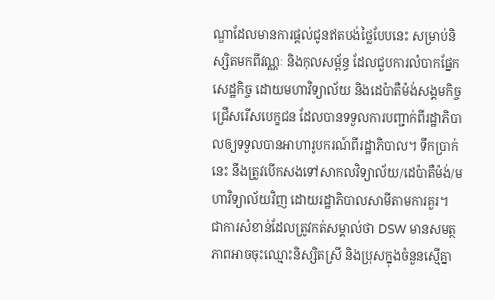ណ្ឌាដែលមានការផ្ដល់ជូនឥតបង់ថ្លៃបែបនេះ សម្រាប់និស្សិតមកពីវណ្ណៈ និងកុលសម្ព័ន្ធ ដែលជួបការលំបាកផ្នែកសេដ្ឋកិច្ច ដោយមហាវិទ្យាល័យ និងដេប៉ាតឺម៉ង់សង្គមកិច្ចជ្រើសរើសបេក្ខជន ដែលបានទទួលការបញ្ជាក់ពីរដ្ឋាភិបាលឲ្យទទួលបានអាហារូបករណ៍ពីរដ្ឋាភិបាល។ ទឹកប្រាក់នេះ នឹងត្រូវបើកសងទៅសាកលវិទ្យាល័យ/ដេប៉ាតឺម៉ង់/មហាវិទ្យាល័យវិញ ដោយរដ្ឋាភិបាលសាមីតាមការគួរ។ ជាការសំខាន់ដែលត្រូវកត់សម្គាល់ថា DSW មានសមត្ថភាពអាចចុះឈ្មោះនិស្សិតស្រី និងប្រុសក្នុងចំនួនស្មើគ្នា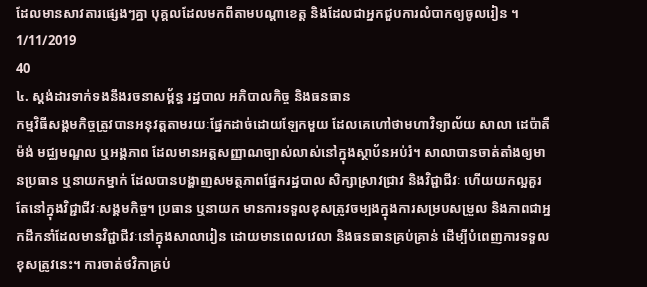ដែលមានសាវតារផ្សេងៗគ្នា បុគ្គលដែលមកពីតាមបណ្ដាខេត្ត និងដែលជាអ្នកជួបការលំបាកឲ្យចូលរៀន ។ 1/11/2019
40
៤. ស្ដង់ដារទាក់ទងនឹងរចនាសម្ព័ន្ធ រដ្ឋបាល អភិបាលកិច្ច និងធនធាន
កម្មវិធីសង្គមកិច្ចត្រូវបានអនុវត្តតាមរយៈផ្នែកដាច់ដោយឡែកមួយ ដែលគេហៅថាមហាវិទ្យាល័យ សាលា ដេប៉ាតឺម៉ង់ មជ្ឈមណ្ឌល ឬអង្គភាព ដែលមានអត្តសញ្ញាណច្បាស់លាស់នៅក្នុងស្ថាប័នអប់រំ។ សាលាបានចាត់តាំងឲ្យមានប្រធាន ឬនាយកម្នាក់ ដែលបានបង្ហាញសមត្ថភាពផ្នែករដ្ឋបាល សិក្សាស្រាវជ្រាវ និងវិជ្ជាជីវៈ ហើយយកល្អគួរតែនៅក្នុងវិជ្ជាជីវៈសង្គមកិច្ច។ ប្រធាន ឬនាយក មានការទទួលខុសត្រូវចម្បងក្នុងការសម្របសម្រួល និងភាពជាអ្នកដឹកនាំដែលមានវិជ្ជាជីវៈនៅក្នុងសាលារៀន ដោយមានពេលវេលា និងធនធានគ្រប់គ្រាន់ ដើម្បីបំពេញការទទួលខុសត្រូវនេះ។ ការចាត់ថវិកាគ្រប់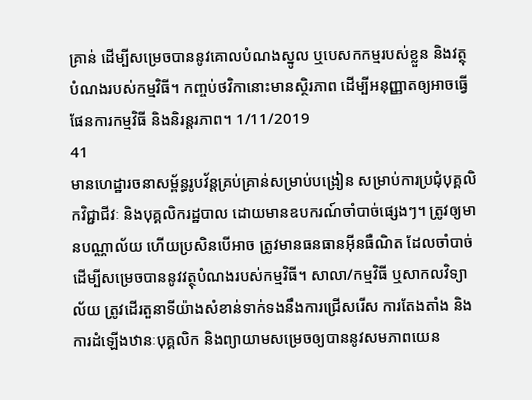គ្រាន់ ដើម្បីសម្រេចបាននូវគោលបំណងស្នូល ឬបេសកកម្មរបស់ខ្លួន និងវត្ថុបំណងរបស់កម្មវិធី។ កញ្ចប់ថវិកានោះមានស្ថិរភាព ដើម្បីអនុញ្ញាតឲ្យអាចធ្វើផែនការកម្មវិធី និងនិរន្តរភាព។ 1/11/2019
41
មានហេដ្ឋារចនាសម្ព័ន្ធរូបវ័ន្តគ្រប់គ្រាន់សម្រាប់បង្រៀន សម្រាប់ការប្រជុំបុគ្គលិកវិជ្ជាជីវៈ និងបុគ្គលិករដ្ឋបាល ដោយមានឧបករណ៍ចាំបាច់ផ្សេងៗ។ ត្រូវឲ្យមានបណ្ណាល័យ ហើយប្រសិនបើអាច ត្រូវមានធនធានអ៊ីនធឺណិត ដែលចាំបាច់ដើម្បីសម្រេចបាននូវវត្ថុបំណងរបស់កម្មវិធី។ សាលា/កម្មវិធី ឬសាកលវិទ្យាល័យ ត្រូវដើរតួនាទីយ៉ាងសំខាន់ទាក់ទងនឹងការជ្រើសរើស ការតែងតាំង និងការដំឡើងឋានៈបុគ្គលិក និងព្យាយាមសម្រេចឲ្យបាននូវសមភាពយេន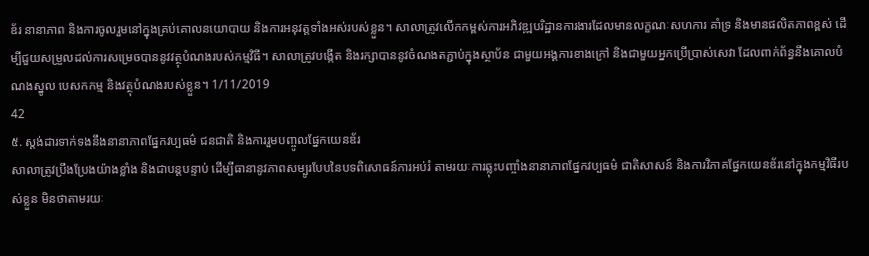ឌ័រ នានាភាព និងការចូលរួមនៅក្នុងគ្រប់គោលនយោបាយ និងការអនុវត្តទាំងអស់របស់ខ្លួន។ សាលាត្រូវលើកកម្ពស់ការអភិវឌ្ឍបរិដ្ឋានការងារដែលមានលក្ខណៈសហការ គាំទ្រ និងមានផលិតភាពខ្ពស់ ដើម្បីជួយសម្រួលដល់ការសម្រេចបាននូវវត្ថុបំណងរបស់កម្មវិធី។ សាលាត្រូវបង្កើត និងរក្សាបាននូវចំណងតភ្ជាប់ក្នុងស្ថាប័ន ជាមួយអង្គការខាងក្រៅ និងជាមួយអ្នកប្រើប្រាស់សេវា ដែលពាក់ព័ន្ធនឹងគោលបំណងស្នូល បេសកកម្ម និងវត្ថុបំណងរបស់ខ្លួន។ 1/11/2019
42
៥. ស្តង់ដារទាក់ទងនឹងនានាភាពផ្នែកវប្បធម៌ ជនជាតិ និងការរួមបញ្ចូលផ្នែកយេនឌ័រ
សាលាត្រូវប្រឹងប្រែងយ៉ាងខ្លាំង និងជាបន្តបន្ទាប់ ដើម្បីធានានូវភាពសម្បូរបែបនៃបទពិសោធន៍ការអប់រំ តាមរយៈការឆ្លុះបញ្ចាំងនានាភាពផ្នែកវប្បធម៌ ជាតិសាសន៍ និងការវិភាគផ្នែកយេនឌ័រនៅក្នុងកម្មវិធីរបស់ខ្លួន មិនថាតាមរយៈ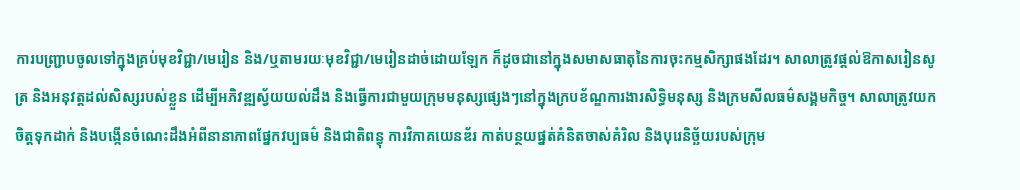ការបញ្ជ្រាបចូលទៅក្នុងគ្រប់មុខវិជ្ជា/មេរៀន និង/ឬតាមរយៈមុខវិជ្ជា/មេរៀនដាច់ដោយឡែក ក៏ដូចជានៅក្នុងសមាសធាតុនៃការចុះកម្មសិក្សាផងដែរ។ សាលាត្រូវផ្ដល់ឱកាសរៀនសូត្រ និងអនុវត្តដល់សិស្សរបស់ខ្លួន ដើម្បីអភិវឌ្ឍស្វ័យយល់ដឹង និងធ្វើការជាមួយក្រុមមនុស្សផ្សេងៗនៅក្នុងក្របខ័ណ្ឌការងារសិទ្ធិមនុស្ស និងក្រមសីលធម៌សង្គមកិច្ច។ សាលាត្រូវយកចិត្តទុកដាក់ និងបង្កើនចំណេះដឹងអំពីនានាភាពផ្នែកវប្បធម៌ និងជាតិពន្ធុ ការវិភាគយេនឌ័រ កាត់បន្ថយផ្នត់គំនិតចាស់គំរិល និងបុរេនិច្ឆ័យរបស់ក្រុម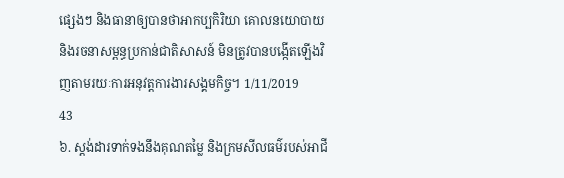ផ្សេងៗ និងធានាឲ្យបានថាអាកប្បកិរិយា គោលនយោបាយ និងរចនាសម្ពន្ធប្រកាន់ជាតិសាសន៍ មិនត្រូវបានបង្កើតឡើងវិញតាមរយៈការអនុវត្តការងារសង្គមកិច្ច។ 1/11/2019
43
៦. ស្ដង់ដារទាក់ទងនឹងគុណតម្លៃ និងក្រមសីលធម៌របស់អាជី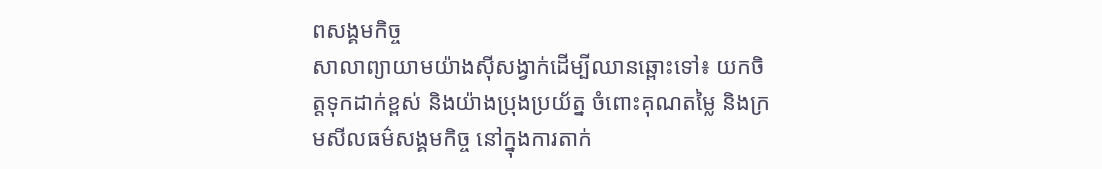ពសង្គមកិច្ច
សាលាព្យាយាមយ៉ាងស៊ីសង្វាក់ដើម្បីឈានឆ្ពោះទៅ៖ យកចិត្តទុកដាក់ខ្ពស់ និងយ៉ាងប្រុងប្រយ័ត្ន ចំពោះគុណតម្លៃ និងក្រមសីលធម៌សង្គមកិច្ច នៅក្នុងការតាក់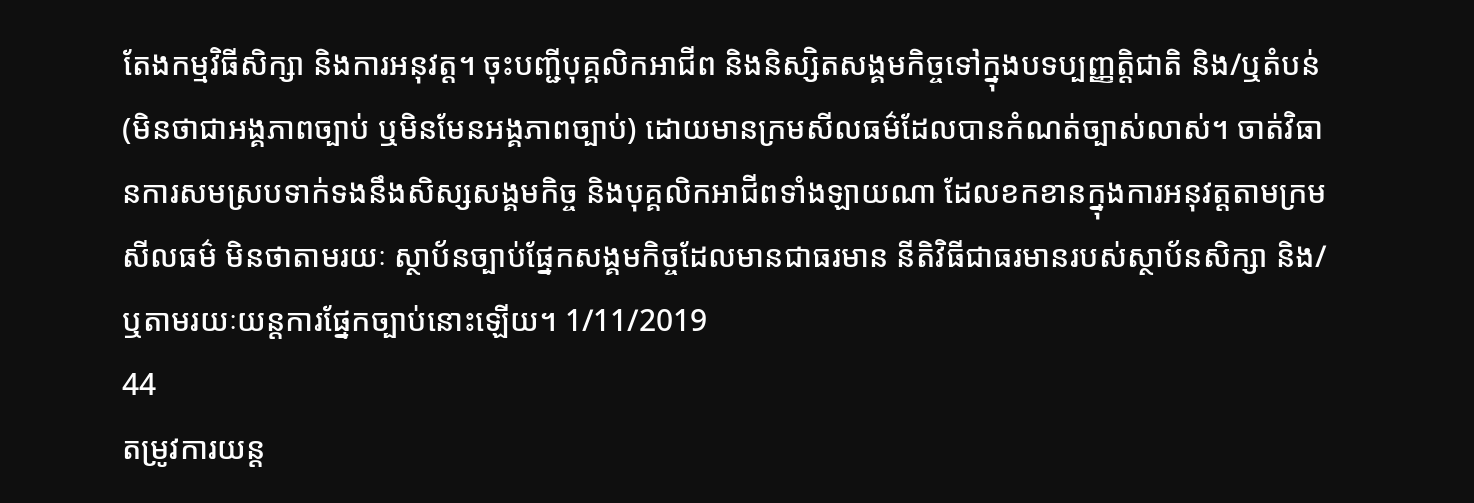តែងកម្មវិធីសិក្សា និងការអនុវត្ត។ ចុះបញ្ជីបុគ្គលិកអាជីព និងនិស្សិតសង្គមកិច្ចទៅក្នុងបទប្បញ្ញត្តិជាតិ និង/ឬតំបន់ (មិនថាជាអង្គភាពច្បាប់ ឬមិនមែនអង្គភាពច្បាប់) ដោយមានក្រមសីលធម៌ដែលបានកំណត់ច្បាស់លាស់។ ចាត់វិធានការសមស្របទាក់ទងនឹងសិស្សសង្គមកិច្ច និងបុគ្គលិកអាជីពទាំងឡាយណា ដែលខកខានក្នុងការអនុវត្តតាមក្រមសីលធម៌ មិនថាតាមរយៈ ស្ថាប័នច្បាប់ផ្នែកសង្គមកិច្ចដែលមានជាធរមាន នីតិវិធីជាធរមានរបស់ស្ថាប័នសិក្សា និង/ឬតាមរយៈយន្តការផ្នែកច្បាប់នោះឡើយ។ 1/11/2019
44
តម្រូវការយន្ត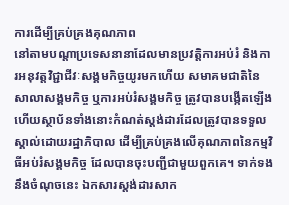ការដើម្បីគ្រប់គ្រងគុណភាព
នៅតាមបណ្ដាប្រទេសនានាដែលមានប្រវត្តិការអប់រំ និងការអនុវត្តវិជ្ជាជីវៈសង្គមកិច្ចយូរមកហើយ សមាគមជាតិនៃសាលាសង្គមកិច្ច ឬការអប់រំសង្គមកិច្ច ត្រូវបានបង្កើតឡើង ហើយស្ថាប័នទាំងនោះកំណត់ស្តង់ដារដែលត្រូវបានទទួលស្គាល់ដោយរដ្ឋាភិបាល ដើម្បីគ្រប់គ្រងលើគុណភាពនៃកម្មវិធីអប់រំសង្គមកិច្ច ដែលបានចុះបញ្ជីជាមួយពួកគេ។ ទាក់ទងនឹងចំណុចនេះ ឯកសារស្តង់ដារសាក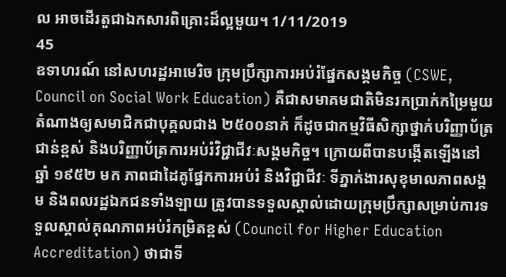ល អាចដើរតួជាឯកសារពិគ្រោះដ៏ល្អមួយ។ 1/11/2019
45
ឧទាហរណ៍ នៅសហរដ្ឋអាមេរិច ក្រុមប្រឹក្សាការអប់រំផ្នែកសង្គមកិច្ច (CSWE,
Council on Social Work Education) គឺជាសមាគមជាតិមិនរកប្រាក់កម្រៃមួយ តំណាងឲ្យសមាជិកជាបុគ្គលជាង ២៥០០នាក់ ក៏ដូចជាកម្មវិធីសិក្សាថ្នាក់បរិញ្ញាប័ត្រជាន់ខ្ពស់ និងបរិញ្ញាប័ត្រការអប់រំវិជ្ជាជីវៈសង្គមកិច្ច។ ក្រោយពីបានបង្កើតឡើងនៅឆ្នាំ ១៩៥២ មក ភាពជាដៃគូផ្នែកការអប់រំ និងវិជ្ជាជីវៈ ទីភ្នាក់ងារសុខុមាលភាពសង្គម និងពលរដ្ឋឯកជនទាំងឡាយ ត្រូវបានទទួលស្គាល់ដោយក្រុមប្រឹក្សាសម្រាប់ការទទួលស្គាល់គុណភាពអប់រំកម្រិតខ្ពស់ (Council for Higher Education Accreditation) ថាជាទី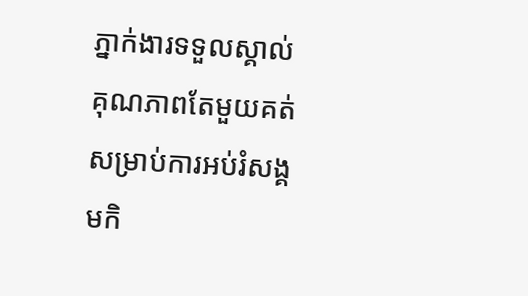ភ្នាក់ងារទទួលស្គាល់គុណភាពតែមួយគត់សម្រាប់ការអប់រំសង្គមកិ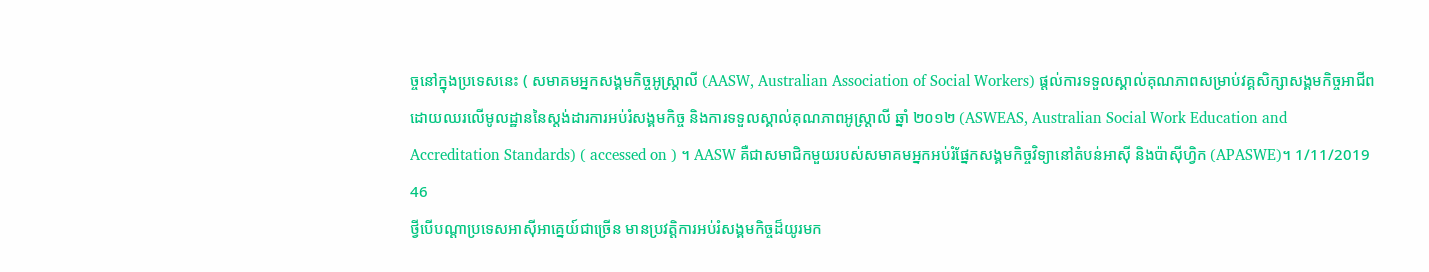ច្ចនៅក្នុងប្រទេសនេះ ( សមាគមអ្នកសង្គមកិច្ចអូស្ត្រាលី (AASW, Australian Association of Social Workers) ផ្ដល់ការទទួលស្គាល់គុណភាពសម្រាប់វគ្គសិក្សាសង្គមកិច្ចអាជីព ដោយឈរលើមូលដ្ឋាននៃស្ដង់ដារការអប់រំសង្គមកិច្ច និងការទទួលស្គាល់គុណភាពអូស្ត្រាលី ឆ្នាំ ២០១២ (ASWEAS, Australian Social Work Education and Accreditation Standards) ( accessed on ) ។ AASW គឺជាសមាជិកមួយរបស់សមាគមអ្នកអប់រំផ្នែកសង្គមកិច្ចវិទ្យានៅតំបន់អាស៊ី និងប៉ាស៊ីហ្វិក (APASWE)។ 1/11/2019
46
ថ្វីបើបណ្ដាប្រទេសអាស៊ីអាគ្នេយ៍ជាច្រើន មានប្រវត្តិការអប់រំសង្គមកិច្ចដ៏យូរមក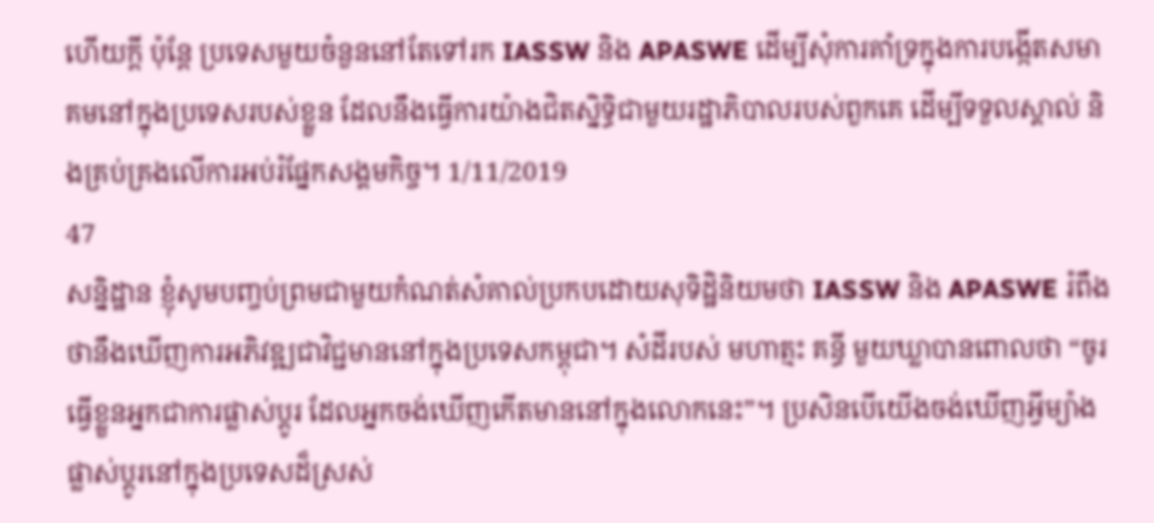ហើយក្ដី ប៉ុន្តែ ប្រទេសមួយចំនួននៅតែទៅរក IASSW និង APASWE ដើម្បីសុំការគាំទ្រក្នុងការបង្កើតសមាគមនៅក្នុងប្រទេសរបស់ខ្លួន ដែលនឹងធ្វើការយ៉ាងជិតស្និទ្ធិជាមួយរដ្ឋាភិបាលរបស់ពួកគេ ដើម្បីទទួលស្គាល់ និងគ្រប់គ្រងលើការអប់រំផ្នែកសង្គមកិច្ច។ 1/11/2019
47
សន្និដ្ឋាន ខ្ញុំសូមបញ្ចប់ព្រមជាមួយកំណត់សំគាល់ប្រកបដោយសុទិដ្ឋិនិយមថា IASSW និង APASWE រំពឹងថានឹងឃើញការអភិវឌ្ឍជាវិជ្ជមាននៅក្នុងប្រទេសកម្ពុជា។ សំដីរបស់ មហាត្មះ គន្ធី មួយឃ្លាបានពោលថា “ចូរធ្វើខ្លួនអ្នកជាការផ្លាស់ប្ដូរ ដែលអ្នកចង់ឃើញកើតមាននៅក្នុងលោកនេះ”។ ប្រសិនបើយើងចង់ឃើញអ្វីម្យ៉ាងផ្លាស់ប្ដូរនៅក្នុងប្រទេសដ៏ស្រស់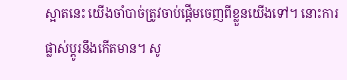ស្អាតនេះ យើងចាំបាច់ត្រូវចាប់ផ្ដើមចេញពីខ្លួនយើងទៅ។ នោះការផ្លាស់ប្ដូរនឹងកើតមាន។ សូ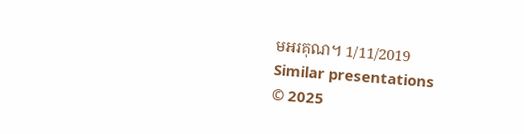មអរគុណ។ 1/11/2019
Similar presentations
© 2025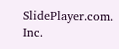SlidePlayer.com. Inc.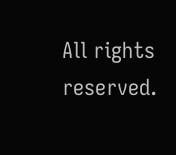All rights reserved.